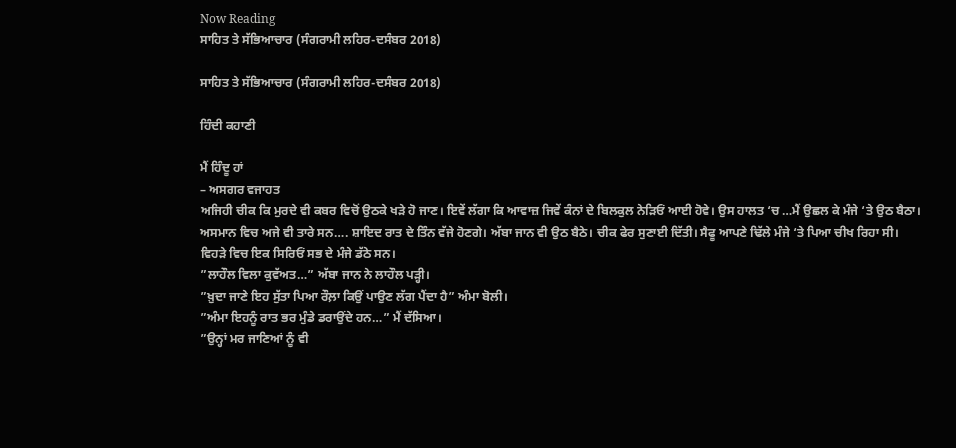Now Reading
ਸਾਹਿਤ ਤੇ ਸੱਭਿਆਚਾਰ (ਸੰਗਰਾਮੀ ਲਹਿਰ-ਦਸੰਬਰ 2018)

ਸਾਹਿਤ ਤੇ ਸੱਭਿਆਚਾਰ (ਸੰਗਰਾਮੀ ਲਹਿਰ-ਦਸੰਬਰ 2018)

ਹਿੰਦੀ ਕਹਾਣੀ

ਮੈਂ ਹਿੰਦੂ ਹਾਂ
– ਅਸਗਰ ਵਜਾਹਤ
ਅਜਿਹੀ ਚੀਕ ਕਿ ਮੁਰਦੇ ਵੀ ਕਬਰ ਵਿਚੋਂ ਉਠਕੇ ਖੜੇ ਹੋ ਜਾਣ। ਇਵੇਂ ਲੱਗਾ ਕਿ ਆਵਾਜ਼ ਜਿਵੇਂ ਕੰਨਾਂ ਦੇ ਬਿਲਕੁਲ ਨੇੜਿਓਂ ਆਈ ਹੋਵੇ। ਉਸ ਹਾਲਤ ‘ਚ …ਮੈਂ ਉਛਲ ਕੇ ਮੰਜੇ ‘ਤੇ ਉਠ ਬੈਠਾ। ਅਸਮਾਨ ਵਿਚ ਅਜੇ ਵੀ ਤਾਰੇ ਸਨ…. ਸ਼ਾਇਦ ਰਾਤ ਦੇ ਤਿੰਨ ਵੱਜੇ ਹੋਣਗੇ। ਅੱਬਾ ਜਾਨ ਵੀ ਉਠ ਬੈਠੇ। ਚੀਕ ਫੇਰ ਸੁਣਾਈ ਦਿੱਤੀ। ਸੈਫੂ ਆਪਣੇ ਢਿੱਲੇ ਮੰਜੇ ‘ਤੇ ਪਿਆ ਚੀਖ ਰਿਹਾ ਸੀ। ਵਿਹੜੇ ਵਿਚ ਇਕ ਸਿਰਿਓਂ ਸਭ ਦੇ ਮੰਜੇ ਡੱਠੇ ਸਨ।
”ਲਾਹੌਲ ਵਿਲਾ ਕੁਵੱਅਤ…” ਅੱਬਾ ਜਾਨ ਨੇ ਲਾਹੌਲ ਪੜ੍ਹੀ।
”ਖ਼ੁਦਾ ਜਾਣੇ ਇਹ ਸੁੱਤਾ ਪਿਆ ਰੌਲ਼ਾ ਕਿਉਂ ਪਾਉਣ ਲੱਗ ਪੈਂਦਾ ਹੈ” ਅੰਮਾ ਬੋਲੀ।
”ਅੰਮਾ ਇਹਨੂੰ ਰਾਤ ਭਰ ਮੁੰਡੇ ਡਰਾਉਂਦੇ ਹਨ…” ਮੈਂ ਦੱਸਿਆ।
”ਉਨ੍ਹਾਂ ਮਰ ਜਾਣਿਆਂ ਨੂੰ ਵੀ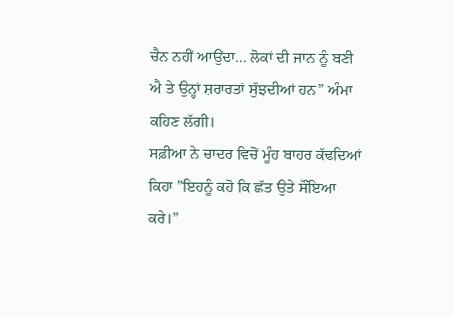ਚੈਨ ਨਹੀਂ ਆਉਂਦਾ… ਲੋਕਾਂ ਦੀ ਜਾਨ ਨੂੰ ਬਣੀ ਐ ਤੇ ਉਨ੍ਹਾਂ ਸ਼ਰਾਰਤਾਂ ਸੁੱਝਦੀਆਂ ਹਨ” ਅੰਮਾ ਕਹਿਣ ਲੱਗੀ।
ਸਫ਼ੀਆ ਨੇ ਚਾਦਰ ਵਿਚੋਂ ਮੂੰਹ ਬਾਹਰ ਕੱਢਦਿਆਂ ਕਿਹਾ ”ਇਹਨੂੰ ਕਹੋ ਕਿ ਛੱਤ ਉਤੇ ਸੌਂਇਆ ਕਰੇ।”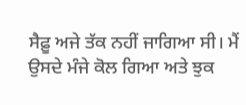ਸੈਫ਼ੂ ਅਜੇ ਤੱਕ ਨਹੀਂ ਜਾਗਿਆ ਸੀ। ਮੈਂ ਉਸਦੇ ਮੰਜੇ ਕੋਲ ਗਿਆ ਅਤੇ ਝੁਕ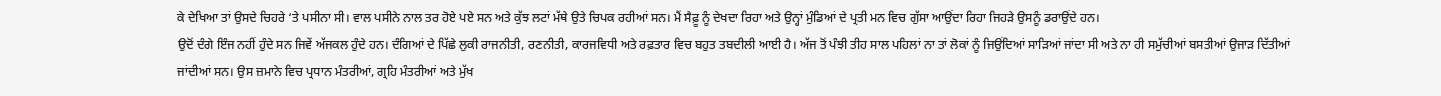ਕੇ ਦੇਖਿਆ ਤਾਂ ਉਸਦੇ ਚਿਹਰੇ ‘ਤੇ ਪਸੀਨਾ ਸੀ। ਵਾਲ ਪਸੀਨੇ ਨਾਲ ਤਰ ਹੋਏ ਪਏ ਸਨ ਅਤੇ ਕੁੱਝ ਲਟਾਂ ਮੱਥੇ ਉਤੇ ਚਿਪਕ ਰਹੀਆਂ ਸਨ। ਮੈਂ ਸੈਫ਼ੂ ਨੂੰ ਦੇਖਦਾ ਰਿਹਾ ਅਤੇ ਉਨ੍ਹਾਂ ਮੁੰਡਿਆਂ ਦੇ ਪ੍ਰਤੀ ਮਨ ਵਿਚ ਗੁੱਸਾ ਆਉਂਦਾ ਰਿਹਾ ਜਿਹੜੇ ਉਸਨੂੰ ਡਰਾਉਂਦੇ ਹਨ।
ਉਦੋਂ ਦੰਗੇ ਇੰਜ ਨਹੀਂ ਹੁੰਦੇ ਸਨ ਜਿਵੇਂ ਅੱਜਕਲ ਹੁੰਦੇ ਹਨ। ਦੰਗਿਆਂ ਦੇ ਪਿੱਛੇ ਲੁਕੀ ਰਾਜਨੀਤੀ, ਰਣਨੀਤੀ, ਕਾਰਜਵਿਧੀ ਅਤੇ ਰਫ਼ਤਾਰ ਵਿਚ ਬਹੁਤ ਤਬਦੀਲੀ ਆਈ ਹੈ। ਅੱਜ ਤੋਂ ਪੰਝੀ ਤੀਹ ਸਾਲ ਪਹਿਲਾਂ ਨਾ ਤਾਂ ਲੋਕਾਂ ਨੂੰ ਜਿਉਂਦਿਆਂ ਸਾੜਿਆਂ ਜਾਂਦਾ ਸੀ ਅਤੇ ਨਾ ਹੀ ਸਮੁੱਚੀਆਂ ਬਸਤੀਆਂ ਉਜਾੜ ਦਿੱਤੀਆਂ ਜਾਂਦੀਆਂ ਸਨ। ਉਸ ਜ਼ਮਾਨੇ ਵਿਚ ਪ੍ਰਧਾਨ ਮੰਤਰੀਆਂ, ਗ੍ਰਹਿ ਮੰਤਰੀਆਂ ਅਤੇ ਮੁੱਖ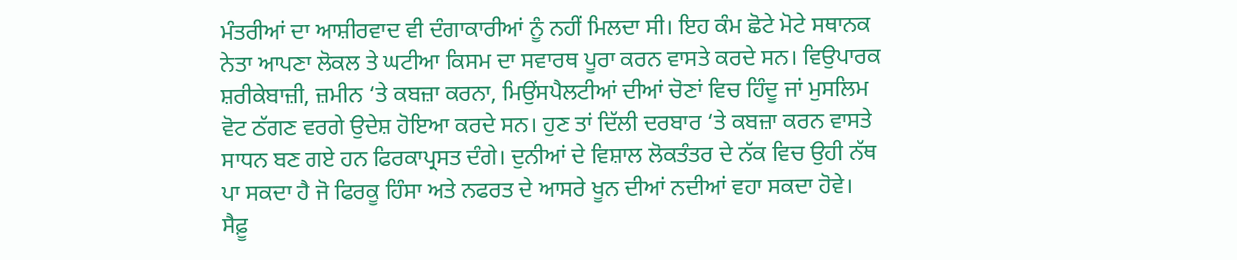ਮੰਤਰੀਆਂ ਦਾ ਆਸ਼ੀਰਵਾਦ ਵੀ ਦੰਗਾਕਾਰੀਆਂ ਨੂੰ ਨਹੀਂ ਮਿਲਦਾ ਸੀ। ਇਹ ਕੰਮ ਛੋਟੇ ਮੋਟੇ ਸਥਾਨਕ ਨੇਤਾ ਆਪਣਾ ਲੋਕਲ ਤੇ ਘਟੀਆ ਕਿਸਮ ਦਾ ਸਵਾਰਥ ਪੂਰਾ ਕਰਨ ਵਾਸਤੇ ਕਰਦੇ ਸਨ। ਵਿਉਪਾਰਕ ਸ਼ਰੀਕੇਬਾਜ਼ੀ, ਜ਼ਮੀਨ ‘ਤੇ ਕਬਜ਼ਾ ਕਰਨਾ, ਮਿਉਂਸਪੈਲਟੀਆਂ ਦੀਆਂ ਚੋਣਾਂ ਵਿਚ ਹਿੰਦੂ ਜਾਂ ਮੁਸਲਿਮ ਵੋਟ ਠੱਗਣ ਵਰਗੇ ਉਦੇਸ਼ ਹੋਇਆ ਕਰਦੇ ਸਨ। ਹੁਣ ਤਾਂ ਦਿੱਲੀ ਦਰਬਾਰ ‘ਤੇ ਕਬਜ਼ਾ ਕਰਨ ਵਾਸਤੇ ਸਾਧਨ ਬਣ ਗਏ ਹਨ ਫਿਰਕਾਪ੍ਰਸਤ ਦੰਗੇ। ਦੁਨੀਆਂ ਦੇ ਵਿਸ਼ਾਲ ਲੋਕਤੰਤਰ ਦੇ ਨੱਕ ਵਿਚ ਉਹੀ ਨੱਥ ਪਾ ਸਕਦਾ ਹੈ ਜੋ ਫਿਰਕੂ ਹਿੰਸਾ ਅਤੇ ਨਫਰਤ ਦੇ ਆਸਰੇ ਖੂਨ ਦੀਆਂ ਨਦੀਆਂ ਵਹਾ ਸਕਦਾ ਹੋਵੇ।
ਸੈਫ਼ੂ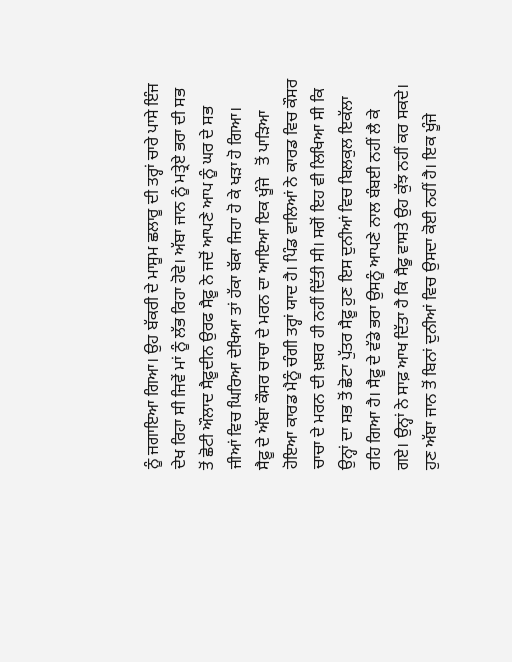ਨੂੰ ਜਗਾਇਆ ਗਿਆ। ਉਹ ਬੱਕਰੀ ਦੇ ਮਾਸੂਮ ਛਲਾਰੂ ਦੀ ਤਰ੍ਹਾਂ ਚਾਰੇ ਪਾਸੇ ਇੰਜ ਦੇਖ ਰਿਹਾ ਸੀ ਜਿਵੇਂ ਮਾਂ ਨੂੰ ਲੱਭ ਰਿਹਾ ਹੋਵੇ। ਅੱਬਾ ਜਾਨ ਨੂੰ ਮਤ੍ਰੇਏ ਭਰਾ ਦੀ ਸਭ ਤੋਂ ਛੋਟੀ ਔਲਾਦ ਸੈਫ਼ੂਦੀਨ ਉਰਫ ਸੈਫ਼ੂ ਨੇ ਜਦੋਂ ਆਪਣੇ ਆਪ ਨੂੰ ਘਰ ਦੇ ਸਭ ਜੀਆਂ ਵਿਚ ਘਿਰਿਆ ਦੇਖਿਆ ਤਾਂ ਹੱਕਾ ਬੱਕਾ ਜਿਹਾ ਹੋ ਕੇ ਖੜਾ ਹੋ ਗਿਆ।
ਸੈਫ਼ੂ ਦੇ ਅੱਬਾ ਕੌਸਰ ਚਾਚਾ ਦੇ ਮਰਨ ਦਾ ਆਇਆ ਇਕ ਖੂੰਜੇ   ਤੋਂ ਪਾੜਿਆ ਹੋਇਆ ਕਾਰਡ ਮੈਨੂੰ ਚੰਗੀ ਤਰ੍ਹਾਂ ਯਾਦ ਹੈ। ਪਿੰਡ ਵਾਲਿਆਂ ਨੇ ਕਾਰਡ ਵਿਚ ਕੌਸਰ ਚਾਚਾ ਦੇ ਮਰਨ ਦੀ ਖ਼ਬਰ ਹੀ ਨਹੀਂ ਦਿੱਤੀ ਸੀ। ਸਗੋਂ ਇਹ ਵੀ ਲਿਖਿਆ ਸੀ ਕਿ ਉਨ੍ਹਾਂ ਦਾ ਸਭ ਤੋਂ ਛੋਟਾ ਪੁੱਤਰ ਸੈਫ਼ੂ ਹੁਣ ਇਸ ਦੁਨੀਆਂ ਵਿਚ ਬਿਲਕੁਲ ਇਕੱਲਾ ਰਹਿ ਗਿਆ ਹੈ। ਸੈਫ਼ੂ ਦੇ ਵੱਡੇ ਭਰਾ ਉਸਨੂੰ ਆਪਣੇ ਨਾਲ ਬੰਬਈ ਨਹੀਂ ਲੈ ਕੇ ਗਏ। ਉਨ੍ਹਾਂ ਨੇ ਸਾਫ਼ ਆਖ ਦਿੱਤਾ ਹੈ ਕਿ ਸੈਫੂ ਵਾਸਤੇ ਉਹ ਕੁੱਝ ਨਹੀਂ ਕਰ ਸਕਦੇ। ਹੁਣ ਅੱਬਾ ਜਾਨ ਤੋਂ ਬਿਨਾਂ ਦੁਨੀਆਂ ਵਿਚ ਉਸਦਾ ਕੋਈ ਨਹੀਂ ਹੈ। ਇਕ ਖੂੰਜੇ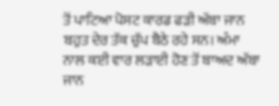ਤੋਂ ਪਾਟਿਆ ਪੋਸਟ ਕਾਰਡ ਫੜੀ ਅੱਬਾ ਜਾਨ ਬਹੁਤ ਦੇਰ ਤੱਕ ਚੁੱਪ ਬੈਠੇ ਰਹੇ ਸਨ। ਅੰਮਾ ਨਾਲ ਕਈ ਵਾਰ ਲੜਾਈ ਹੋਣ ਤੋਂ ਬਾਅਦ ਅੱਬਾ ਜਾਨ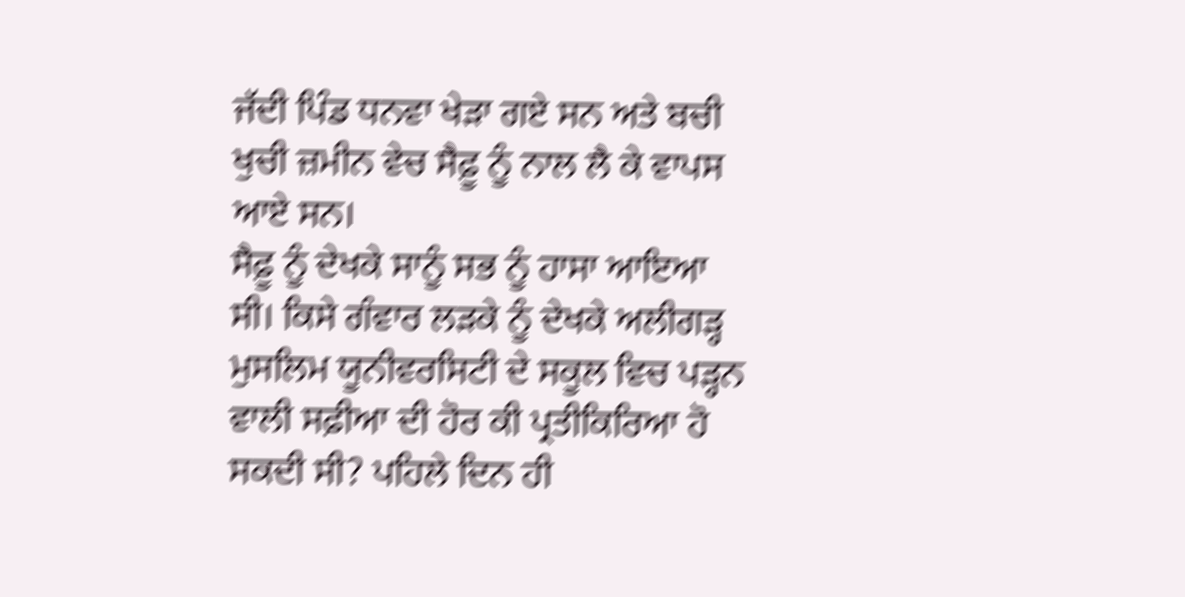ਜੱਦੀ ਪਿੰਡ ਧਨਵਾ ਖੇੜਾ ਗਏ ਸਨ ਅਤੇ ਬਚੀ ਖੁਚੀ ਜ਼ਮੀਨ ਵੇਚ ਸੈਫ਼ੂ ਨੂੰ ਨਾਲ ਲੈ ਕੇ ਵਾਪਸ ਆਏ ਸਨ।
ਸੈਫ਼ੂ ਨੂੰ ਦੇਖਕੇ ਸਾਨੂੰ ਸਭ ਨੂੰ ਹਾਸਾ ਆਇਆ ਸੀ। ਕਿਸੇ ਗੰਵਾਰ ਲੜਕੇ ਨੂੰ ਦੇਖਕੇ ਅਲੀਗੜ੍ਹ ਮੁਸਲਿਮ ਯੂਨੀਵਰਸਿਟੀ ਦੇ ਸਕੂਲ ਵਿਚ ਪੜ੍ਹਨ ਵਾਲੀ ਸਫ਼ੀਆ ਦੀ ਹੋਰ ਕੀ ਪ੍ਰਤੀਕਿਰਿਆ ਹੋ ਸਕਦੀ ਸੀ? ਪਹਿਲੇ ਦਿਨ ਹੀ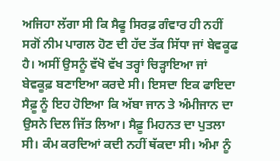ਅਜਿਹਾ ਲੱਗਾ ਸੀ ਕਿ ਸੈਫੂ ਸਿਰਫ਼ ਗੰਵਾਰ ਹੀ ਨਹੀਂ ਸਗੋਂ ਨੀਮ ਪਾਗਲ ਹੋਣ ਦੀ ਹੱਦ ਤੱਕ ਸਿੱਧਾ ਜਾਂ ਬੇਵਕੂਫ ਹੈ। ਅਸੀਂ ਉਸਨੂੰ ਵੱਖੋ ਵੱਖ ਤਰ੍ਹਾਂ ਚਿੜ੍ਹਾਇਆ ਜਾਂ ਬੇਵਕੂਫ਼ ਬਣਾਇਆ ਕਰਦੇ ਸੀ। ਇਸਦਾ ਇਕ ਫਾਇਦਾ ਸੈਫ਼ੂ ਨੂੰ ਇਹ ਹੋਇਆ ਕਿ ਅੱਬਾ ਜਾਨ ਤੇ ਅੰਮੀਜਾਨ ਦਾ ਉਸਨੇ ਦਿਲ ਜਿੱਤ ਲਿਆ। ਸੈਫ਼ੂ ਮਿਹਨਤ ਦਾ ਪੁਤਲਾ ਸੀ। ਕੰਮ ਕਰਦਿਆਂ ਕਦੀ ਨਹੀਂ ਥੱਕਦਾ ਸੀ। ਅੰਮਾ ਨੂੰ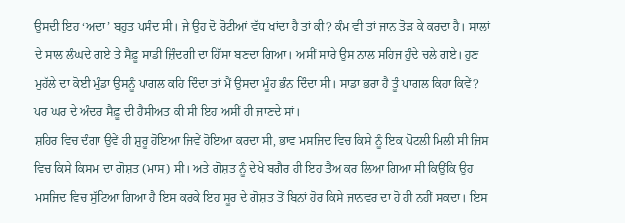ਉਸਦੀ ਇਹ ‘ਅਦਾ’ ਬਹੁਤ ਪਸੰਦ ਸੀ। ਜੇ ਉਹ ਦੋ ਰੋਟੀਆਂ ਵੱਧ ਖਾਂਦਾ ਹੈ ਤਾਂ ਕੀ? ਕੰਮ ਵੀ ਤਾਂ ਜਾਨ ਤੋੜ ਕੇ ਕਰਦਾ ਹੈ। ਸਾਲਾਂ ਦੇ ਸਾਲ ਲੰਘਦੇ ਗਏ ਤੇ ਸੈਫ਼ੂ ਸਾਡੀ ਜ਼ਿੰਦਗੀ ਦਾ ਹਿੱਸਾ ਬਣਦਾ ਗਿਆ। ਅਸੀਂ ਸਾਰੇ ਉਸ ਨਾਲ ਸਹਿਜ ਹੁੰਦੇ ਚਲੇ ਗਏ। ਹੁਣ ਮੁਹੱਲੇ ਦਾ ਕੋਈ ਮੁੰਡਾ ਉਸਨੂੰ ਪਾਗਲ ਕਹਿ ਦਿੰਦਾ ਤਾਂ ਮੈਂ ਉਸਦਾ ਮੂੰਹ ਭੰਨ ਦਿੰਦਾ ਸੀ। ਸਾਡਾ ਭਰਾ ਹੈ ਤੂੰ ਪਾਗਲ ਕਿਹਾ ਕਿਵੇਂ? ਪਰ ਘਰ ਦੇ ਅੰਦਰ ਸੈਫ਼ੂ ਦੀ ਹੈਸੀਅਤ ਕੀ ਸੀ ਇਹ ਅਸੀਂ ਹੀ ਜਾਣਦੇ ਸਾਂ।
ਸ਼ਹਿਰ ਵਿਚ ਦੰਗਾ ਉਵੇਂ ਹੀ ਸ਼ੁਰੂ ਹੋਇਆ ਜਿਵੇਂ ਹੋਇਆ ਕਰਦਾ ਸੀ, ਭਾਵ ਮਸਜਿਦ ਵਿਚ ਕਿਸੇ ਨੂੰ ਇਕ ਪੋਟਲੀ ਮਿਲੀ ਸੀ ਜਿਸ ਵਿਚ ਕਿਸੇ ਕਿਸਮ ਦਾ ਗੋਸ਼ਤ (ਮਾਸ) ਸੀ। ਅਤੇ ਗੋਸ਼ਤ ਨੂੰ ਦੇਖੇ ਬਗੈਰ ਹੀ ਇਹ ਤੈਅ ਕਰ ਲਿਆ ਗਿਆ ਸੀ ਕਿਉਂਕਿ ਉਹ ਮਸਜਿਦ ਵਿਚ ਸੁੱਟਿਆ ਗਿਆ ਹੈ ਇਸ ਕਰਕੇ ਇਹ ਸੂਰ ਦੇ ਗੋਸ਼ਤ ਤੋਂ ਬਿਨਾਂ ਹੋਰ ਕਿਸੇ ਜਾਨਵਰ ਦਾ ਹੋ ਹੀ ਨਹੀਂ ਸਕਦਾ। ਇਸ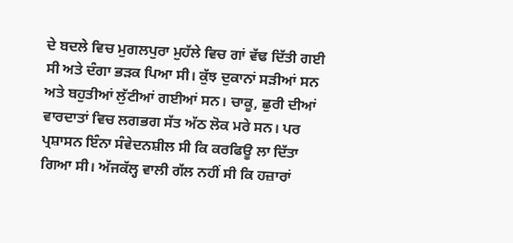ਦੇ ਬਦਲੇ ਵਿਚ ਮੁਗਲਪੁਰਾ ਮੁਹੱਲੇ ਵਿਚ ਗਾਂ ਵੱਢ ਦਿੱਤੀ ਗਈ ਸੀ ਅਤੇ ਦੰਗਾ ਭੜਕ ਪਿਆ ਸੀ। ਕੁੱਝ ਦੁਕਾਨਾਂ ਸੜੀਆਂ ਸਨ ਅਤੇ ਬਹੁਤੀਆਂ ਲੁੱਟੀਆਂ ਗਈਆਂ ਸਨ। ਚਾਕੂ, ਛੁਰੀ ਦੀਆਂ ਵਾਰਦਾਤਾਂ ਵਿਚ ਲਗਭਗ ਸੱਤ ਅੱਠ ਲੋਕ ਮਰੇ ਸਨ। ਪਰ ਪ੍ਰਸ਼ਾਸਨ ਇੰਨਾ ਸੰਵੇਦਨਸ਼ੀਲ ਸੀ ਕਿ ਕਰਫਿਊ ਲਾ ਦਿੱਤਾ ਗਿਆ ਸੀ। ਅੱਜਕੱਲ੍ਹ ਵਾਲੀ ਗੱਲ ਨਹੀਂ ਸੀ ਕਿ ਹਜ਼ਾਰਾਂ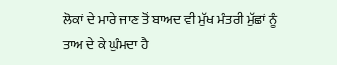ਲੋਕਾਂ ਦੇ ਮਾਰੇ ਜਾਣ ਤੋਂ ਬਾਅਦ ਵੀ ਮੁੱਖ ਮੰਤਰੀ ਮੁੱਛਾਂ ਨੂੰ ਤਾਅ ਦੇ ਕੇ ਘੁੰਮਦਾ ਹੈ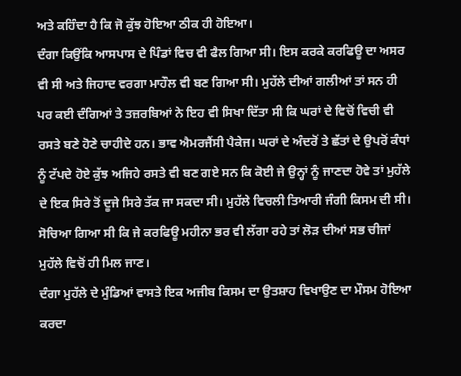ਅਤੇ ਕਹਿੰਦਾ ਹੈ ਕਿ ਜੋ ਕੁੱਝ ਹੋਇਆ ਠੀਕ ਹੀ ਹੋਇਆ।
ਦੰਗਾ ਕਿਉਂਕਿ ਆਸਪਾਸ ਦੇ ਪਿੰਡਾਂ ਵਿਚ ਵੀ ਫੈਲ ਗਿਆ ਸੀ। ਇਸ ਕਰਕੇ ਕਰਫਿਊ ਦਾ ਅਸਰ ਵੀ ਸੀ ਅਤੇ ਜਿਹਾਦ ਵਰਗਾ ਮਾਹੌਲ ਵੀ ਬਣ ਗਿਆ ਸੀ। ਮੁਹੱਲੇ ਦੀਆਂ ਗਲੀਆਂ ਤਾਂ ਸਨ ਹੀ ਪਰ ਕਈ ਦੰਗਿਆਂ ਤੇ ਤਜ਼ਰਬਿਆਂ ਨੇ ਇਹ ਵੀ ਸਿਖਾ ਦਿੱਤਾ ਸੀ ਕਿ ਘਰਾਂ ਦੇ ਵਿਚੋਂ ਵਿਚੀ ਵੀ ਰਸਤੇ ਬਣੇ ਹੋਣੇ ਚਾਹੀਦੇ ਹਨ। ਭਾਵ ਐਮਰਜੈਂਸੀ ਪੈਕੇਜ। ਘਰਾਂ ਦੇ ਅੰਦਰੋਂ ਤੇ ਛੱਤਾਂ ਦੇ ਉਪਰੋਂ ਕੰਧਾਂ ਨੂੰ ਟੱਪਦੇ ਹੋਏ ਕੁੱਝ ਅਜਿਹੇ ਰਸਤੇ ਵੀ ਬਣ ਗਏ ਸਨ ਕਿ ਕੋਈ ਜੇ ਉਨ੍ਹਾਂ ਨੂੰ ਜਾਣਦਾ ਹੋਵੇ ਤਾਂ ਮੁਹੱਲੇ ਦੇ ਇਕ ਸਿਰੇ ਤੋਂ ਦੂਜੇ ਸਿਰੇ ਤੱਕ ਜਾ ਸਕਦਾ ਸੀ। ਮੁਹੱਲੇ ਵਿਚਲੀ ਤਿਆਰੀ ਜੰਗੀ ਕਿਸਮ ਦੀ ਸੀ। ਸੋਚਿਆ ਗਿਆ ਸੀ ਕਿ ਜੇ ਕਰਫਿਊ ਮਹੀਨਾ ਭਰ ਵੀ ਲੱਗਾ ਰਹੇ ਤਾਂ ਲੋੜ ਦੀਆਂ ਸਭ ਚੀਜਾਂ ਮੁਹੱਲੇ ਵਿਚੋਂ ਹੀ ਮਿਲ ਜਾਣ।
ਦੰਗਾ ਮੁਹੱਲੇ ਦੇ ਮੁੰਡਿਆਂ ਵਾਸਤੇ ਇਕ ਅਜੀਬ ਕਿਸਮ ਦਾ ਉਤਸ਼ਾਹ ਵਿਖਾਉਣ ਦਾ ਮੌਸਮ ਹੋਇਆ ਕਰਦਾ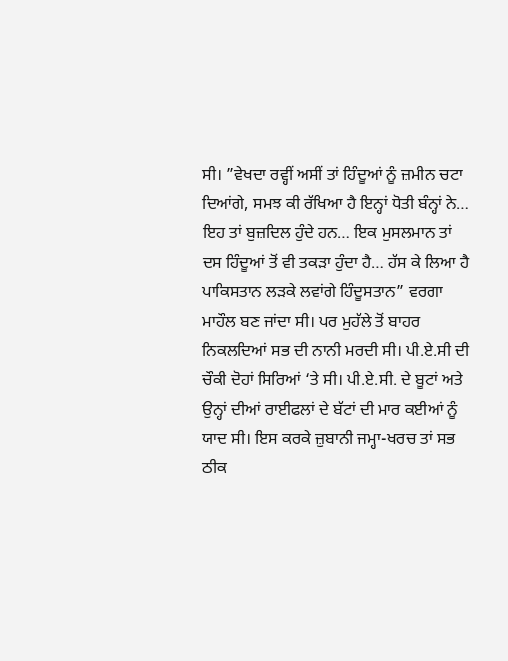ਸੀ। ”ਵੇਖਦਾ ਰਵ੍ਹੀਂ ਅਸੀਂ ਤਾਂ ਹਿੰਦੂਆਂ ਨੂੰ ਜ਼ਮੀਨ ਚਟਾ ਦਿਆਂਗੇ, ਸਮਝ ਕੀ ਰੱਖਿਆ ਹੈ ਇਨ੍ਹਾਂ ਧੋਤੀ ਬੰਨ੍ਹਾਂ ਨੇ… ਇਹ ਤਾਂ ਬੁਜ਼ਦਿਲ ਹੁੰਦੇ ਹਨ… ਇਕ ਮੁਸਲਮਾਨ ਤਾਂ ਦਸ ਹਿੰਦੂਆਂ ਤੋਂ ਵੀ ਤਕੜਾ ਹੁੰਦਾ ਹੈ… ਹੱਸ ਕੇ ਲਿਆ ਹੈ ਪਾਕਿਸਤਾਨ ਲੜਕੇ ਲਵਾਂਗੇ ਹਿੰਦੂਸਤਾਨ” ਵਰਗਾ ਮਾਹੌਲ ਬਣ ਜਾਂਦਾ ਸੀ। ਪਰ ਮੁਹੱਲੇ ਤੋਂ ਬਾਹਰ ਨਿਕਲਦਿਆਂ ਸਭ ਦੀ ਨਾਨੀ ਮਰਦੀ ਸੀ। ਪੀ.ਏ.ਸੀ ਦੀ ਚੌਕੀ ਦੋਹਾਂ ਸਿਰਿਆਂ ‘ਤੇ ਸੀ। ਪੀ.ਏ.ਸੀ. ਦੇ ਬੂਟਾਂ ਅਤੇ ਉਨ੍ਹਾਂ ਦੀਆਂ ਰਾਈਫਲਾਂ ਦੇ ਬੱਟਾਂ ਦੀ ਮਾਰ ਕਈਆਂ ਨੂੰ ਯਾਦ ਸੀ। ਇਸ ਕਰਕੇ ਜ਼ੁਬਾਨੀ ਜਮ੍ਹਾ-ਖਰਚ ਤਾਂ ਸਭ ਠੀਕ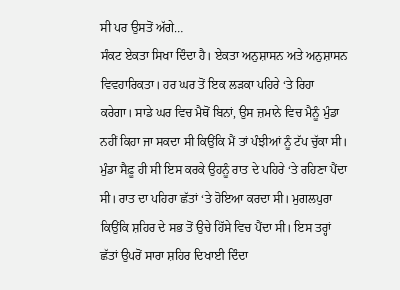ਸੀ ਪਰ ਉਸਤੋਂ ਅੱਗੇ…
ਸੰਕਟ ਏਕਤਾ ਸਿਖਾ ਦਿੰਦਾ ਹੈ। ਏਕਤਾ ਅਨੁਸ਼ਾਸਨ ਅਤੇ ਅਨੁਸ਼ਾਸਨ ਵਿਵਹਾਰਿਕਤਾ। ਹਰ ਘਰ ਤੋਂ ਇਕ ਲੜਕਾ ਪਹਿਰੇ ‘ਤੇ ਰਿਹਾ ਕਰੇਗਾ। ਸਾਡੇ ਘਰ ਵਿਚ ਮੈਥੋਂ ਬਿਨਾਂ, ਉਸ ਜ਼ਮਾਨੇ ਵਿਚ ਮੈਨੂੰ ਮੁੰਡਾ ਨਹੀਂ ਕਿਹਾ ਜਾ ਸਕਦਾ ਸੀ ਕਿਉਂਕਿ ਮੈਂ ਤਾਂ ਪੰਝੀਆਂ ਨੂੰ ਟੱਪ ਚੁੱਕਾ ਸੀ। ਮੁੰਡਾ ਸੈਫ਼ੂ ਹੀ ਸੀ ਇਸ ਕਰਕੇ ਉਹਨੂੰ ਰਾਤ ਦੇ ਪਹਿਰੇ ‘ਤੇ ਰਹਿਣਾ ਪੈਂਦਾ ਸੀ। ਰਾਤ ਦਾ ਪਹਿਰਾ ਛੱਤਾਂ ‘ਤੇ ਹੋਇਆ ਕਰਦਾ ਸੀ। ਮੁਗਲਪੁਰਾ ਕਿਉਂਕਿ ਸ਼ਹਿਰ ਦੇ ਸਭ ਤੋਂ ਉਚੇ ਹਿੱਸੇ ਵਿਚ ਪੈਂਦਾ ਸੀ। ਇਸ ਤਰ੍ਹਾਂ ਛੱਤਾਂ ਉਪਰੋਂ ਸਾਰਾ ਸ਼ਹਿਰ ਦਿਖਾਈ ਦਿੰਦਾ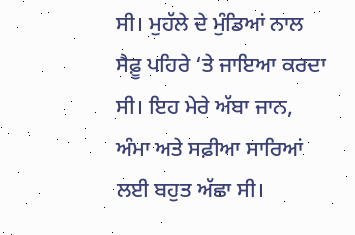ਸੀ। ਮੁਹੱਲੇ ਦੇ ਮੁੰਡਿਆਂ ਨਾਲ ਸੈਫ਼ੂ ਪਹਿਰੇ ‘ਤੇ ਜਾਇਆ ਕਰਦਾ ਸੀ। ਇਹ ਮੇਰੇ ਅੱਬਾ ਜਾਨ,  ਅੰਮਾ ਅਤੇ ਸਫ਼ੀਆ ਸਾਰਿਆਂ ਲਈ ਬਹੁਤ ਅੱਛਾ ਸੀ।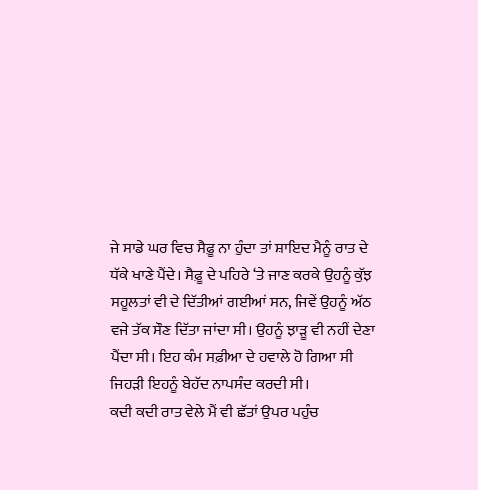ਜੇ ਸਾਡੇ ਘਰ ਵਿਚ ਸੈਫ਼ੂ ਨਾ ਹੁੰਦਾ ਤਾਂ ਸ਼ਾਇਦ ਮੈਨੂੰ ਰਾਤ ਦੇ ਧੱਕੇ ਖਾਣੇ ਪੈਂਦੇ। ਸੈਫ਼ੂ ਦੇ ਪਹਿਰੇ ‘ਤੇ ਜਾਣ ਕਰਕੇ ਉਹਨੂੰ ਕੁੱਝ ਸਹੂਲਤਾਂ ਵੀ ਦੇ ਦਿੱਤੀਆਂ ਗਈਆਂ ਸਨ, ਜਿਵੇਂ ਉਹਨੂੰ ਅੱਠ ਵਜੇ ਤੱਕ ਸੌਣ ਦਿੱਤਾ ਜਾਂਦਾ ਸੀ। ਉਹਨੂੰ ਝਾੜੂ ਵੀ ਨਹੀਂ ਦੇਣਾ ਪੈਂਦਾ ਸੀ। ਇਹ ਕੰਮ ਸਫ਼ੀਆ ਦੇ ਹਵਾਲੇ ਹੋ ਗਿਆ ਸੀ ਜਿਹੜੀ ਇਹਨੂੰ ਬੇਹੱਦ ਨਾਪਸੰਦ ਕਰਦੀ ਸੀ।
ਕਦੀ ਕਦੀ ਰਾਤ ਵੇਲੇ ਮੈਂ ਵੀ ਛੱਤਾਂ ਉਪਰ ਪਹੁੰਚ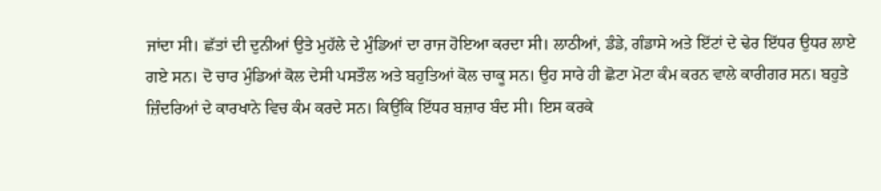ਜਾਂਦਾ ਸੀ। ਛੱਤਾਂ ਦੀ ਦੁਨੀਆਂ ਉਤੇ ਮੁਹੱਲੇ ਦੇ ਮੁੰਡਿਆਂ ਦਾ ਰਾਜ ਹੋਇਆ ਕਰਦਾ ਸੀ। ਲਾਠੀਆਂ, ਡੰਡੇ, ਗੰਡਾਸੇ ਅਤੇ ਇੱਟਾਂ ਦੇ ਢੇਰ ਇੱਧਰ ਉਧਰ ਲਾਏ ਗਏ ਸਨ। ਦੋ ਚਾਰ ਮੁੰਡਿਆਂ ਕੋਲ ਦੇਸੀ ਪਸਤੌਲ ਅਤੇ ਬਹੁਤਿਆਂ ਕੋਲ ਚਾਕੂ ਸਨ। ਉਹ ਸਾਰੇ ਹੀ ਛੋਟਾ ਮੋਟਾ ਕੰਮ ਕਰਨ ਵਾਲੇ ਕਾਰੀਗਰ ਸਨ। ਬਹੁਤੇ ਜ਼ਿੰਦਰਿਆਂ ਦੇ ਕਾਰਖਾਨੇ ਵਿਚ ਕੰਮ ਕਰਦੇ ਸਨ। ਕਿਉਂਕਿ ਇੱਧਰ ਬਜ਼ਾਰ ਬੰਦ ਸੀ। ਇਸ ਕਰਕੇ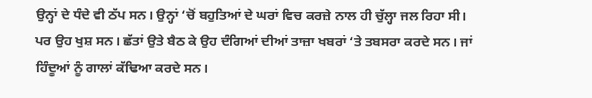ਉਨ੍ਹਾਂ ਦੇ ਧੰਦੇ ਵੀ ਠੱਪ ਸਨ। ਉਨ੍ਹਾਂ ‘ਚੋਂ ਬਹੁਤਿਆਂ ਦੇ ਘਰਾਂ ਵਿਚ ਕਰਜ਼ੇ ਨਾਲ ਹੀ ਚੁੱਲ੍ਹਾ ਜਲ ਰਿਹਾ ਸੀ। ਪਰ ਉਹ ਖੁਸ਼ ਸਨ। ਛੱਤਾਂ ਉਤੇ ਬੈਠ ਕੇ ਉਹ ਦੰਗਿਆਂ ਦੀਆਂ ਤਾਜ਼ਾ ਖਬਰਾਂ ‘ਤੇ ਤਬਸਰਾ ਕਰਦੇ ਸਨ। ਜਾਂ ਹਿੰਦੂਆਂ ਨੂੰ ਗਾਲਾਂ ਕੱਢਿਆ ਕਰਦੇ ਸਨ।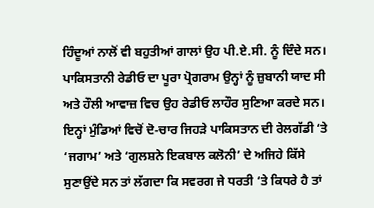ਹਿੰਦੂਆਂ ਨਾਲੋਂ ਵੀ ਬਹੁਤੀਆਂ ਗਾਲਾਂ ਉਹ ਪੀ.ਏ.ਸੀ. ਨੂੰ ਦਿੰਦੇ ਸਨ। ਪਾਕਿਸਤਾਨੀ ਰੇਡੀਓ ਦਾ ਪੂਰਾ ਪ੍ਰੋਗਰਾਮ ਉਨ੍ਹਾਂ ਨੂੰ ਜ਼ੁਬਾਨੀ ਯਾਦ ਸੀ ਅਤੇ ਹੌਲੀ ਆਵਾਜ਼ ਵਿਚ ਉਹ ਰੇਡੀਓ ਲਾਹੌਰ ਸੁਣਿਆ ਕਰਦੇ ਸਨ। ਇਨ੍ਹਾਂ ਮੁੰਡਿਆਂ ਵਿਚੋਂ ਦੋ-ਚਾਰ ਜਿਹੜੇ ਪਾਕਿਸਤਾਨ ਦੀ ਰੇਲਗੱਡੀ ‘ਤੇ ‘ਜਗਾਮ’ ਅਤੇ ‘ਗੁਲਸ਼ਨੇ ਇਕਬਾਲ ਕਲੋਨੀ’ ਦੇ ਅਜਿਹੇ ਕਿੱਸੇ ਸੁਣਾਉਂਦੇ ਸਨ ਤਾਂ ਲੱਗਦਾ ਕਿ ਸਵਰਗ ਜੇ ਧਰਤੀ ‘ਤੇ ਕਿਧਰੇ ਹੈ ਤਾਂ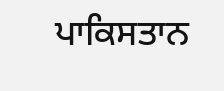ਪਾਕਿਸਤਾਨ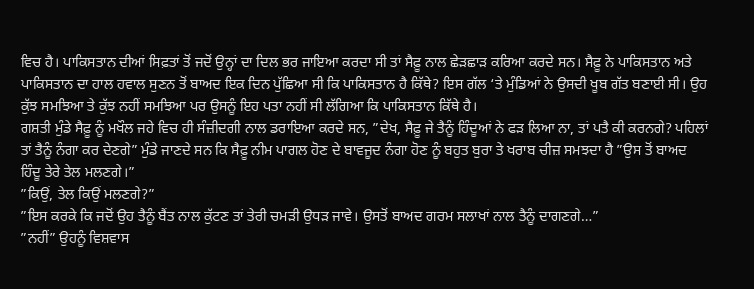ਵਿਚ ਹੈ। ਪਾਕਿਸਤਾਨ ਦੀਆਂ ਸਿਫ਼ਤਾਂ ਤੋਂ ਜਦੋਂ ਉਨ੍ਹਾਂ ਦਾ ਦਿਲ ਭਰ ਜਾਇਆ ਕਰਦਾ ਸੀ ਤਾਂ ਸੈਫ਼ੂ ਨਾਲ ਛੇੜਛਾੜ ਕਰਿਆ ਕਰਦੇ ਸਨ। ਸੈਫ਼ੂ ਨੇ ਪਾਕਿਸਤਾਨ ਅਤੇ ਪਾਕਿਸਤਾਨ ਦਾ ਹਾਲ ਹਵਾਲ ਸੁਣਨ ਤੋਂ ਬਾਅਦ ਇਕ ਦਿਨ ਪੁੱਛਿਆ ਸੀ ਕਿ ਪਾਕਿਸਤਾਨ ਹੈ ਕਿੱਥੇ? ਇਸ ਗੱਲ ‘ਤੇ ਮੁੰਡਿਆਂ ਨੇ ਉਸਦੀ ਖੂਬ ਗੱਤ ਬਣਾਈ ਸੀ। ਉਹ ਕੁੱਝ ਸਮਝਿਆ ਤੇ ਕੁੱਝ ਨਹੀਂ ਸਮਝਿਆ ਪਰ ਉਸਨੂੰ ਇਹ ਪਤਾ ਨਹੀਂ ਸੀ ਲੱਗਿਆ ਕਿ ਪਾਕਿਸਤਾਨ ਕਿੱਥੇ ਹੈ।
ਗਸ਼ਤੀ ਮੁੰਡੇ ਸੈਫ਼ੂ ਨੂੰ ਮਖੌਲ ਜਹੇ ਵਿਚ ਹੀ ਸੰਜ਼ੀਦਗੀ ਨਾਲ ਡਰਾਇਆ ਕਰਦੇ ਸਨ, ”ਦੇਖ, ਸੈਫ਼ੂ ਜੇ ਤੈਨੂੰ ਹਿੰਦੂਆਂ ਨੇ ਫੜ ਲਿਆ ਨਾ, ਤਾਂ ਪਤੈ ਕੀ ਕਰਨਗੇ? ਪਹਿਲਾਂ ਤਾਂ ਤੈਨੂੰ ਨੰਗਾ ਕਰ ਦੇਣਗੇ” ਮੁੰਡੇ ਜਾਣਦੇ ਸਨ ਕਿ ਸੈਫ਼ੂ ਨੀਮ ਪਾਗਲ ਹੋਣ ਦੇ ਬਾਵਜੂਦ ਨੰਗਾ ਹੋਣ ਨੂੰ ਬਹੁਤ ਬੁਰਾ ਤੇ ਖਰਾਬ ਚੀਜ਼ ਸਮਝਦਾ ਹੈ ”ਉਸ ਤੋਂ ਬਾਅਦ ਹਿੰਦੂ ਤੇਰੇ ਤੇਲ ਮਲਣਗੇ।”
”ਕਿਉਂ, ਤੇਲ ਕਿਉਂ ਮਲਣਗੇ?”
”ਇਸ ਕਰਕੇ ਕਿ ਜਦੋਂ ਉਹ ਤੈਨੂੰ ਬੈਂਤ ਨਾਲ ਕੁੱਟਣ ਤਾਂ ਤੇਰੀ ਚਮੜੀ ਉਧੜ ਜਾਵੇ। ਉਸਤੋਂ ਬਾਅਦ ਗਰਮ ਸਲਾਖਾਂ ਨਾਲ ਤੈਨੂੰ ਦਾਗਣਗੇ…”
”ਨਹੀਂ” ਉਹਨੂੰ ਵਿਸ਼ਵਾਸ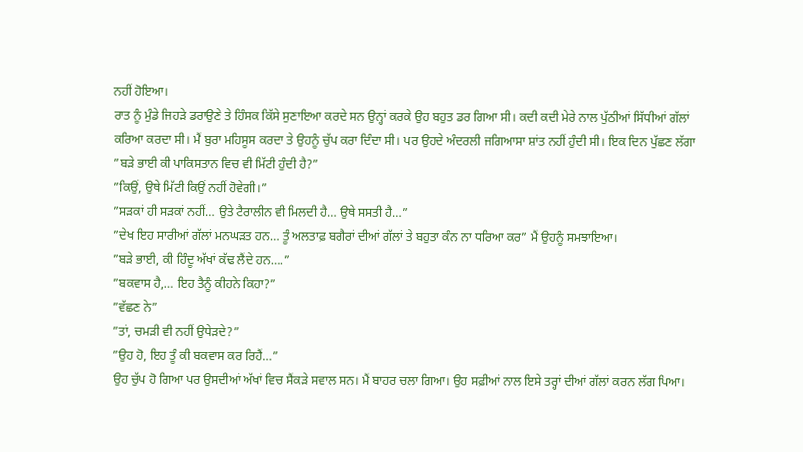ਨਹੀਂ ਹੋਇਆ।
ਰਾਤ ਨੂੰ ਮੁੰਡੇ ਜਿਹੜੇ ਡਰਾਉਣੇ ਤੇ ਹਿੰਸਕ ਕਿੱਸੇ ਸੁਣਾਇਆ ਕਰਦੇ ਸਨ ਉਨ੍ਹਾਂ ਕਰਕੇ ਉਹ ਬਹੁਤ ਡਰ ਗਿਆ ਸੀ। ਕਦੀ ਕਦੀ ਮੇਰੇ ਨਾਲ ਪੁੱਠੀਆਂ ਸਿੱਧੀਆਂ ਗੱਲਾਂ ਕਰਿਆ ਕਰਦਾ ਸੀ। ਮੈਂ ਬੁਰਾ ਮਹਿਸੂਸ ਕਰਦਾ ਤੇ ਉਹਨੂੰ ਚੁੱਪ ਕਰਾ ਦਿੰਦਾ ਸੀ। ਪਰ ਉਹਦੇ ਅੰਦਰਲੀ ਜਗਿਆਸਾ ਸ਼ਾਂਤ ਨਹੀਂ ਹੁੰਦੀ ਸੀ। ਇਕ ਦਿਨ ਪੁੱਛਣ ਲੱਗਾ ”ਬੜੇ ਭਾਈ ਕੀ ਪਾਕਿਸਤਾਨ ਵਿਚ ਵੀ ਮਿੱਟੀ ਹੁੰਦੀ ਹੈ?”
”ਕਿਉਂ, ਉਥੇ ਮਿੱਟੀ ਕਿਉਂ ਨਹੀਂ ਹੋਵੇਗੀ।”
”ਸੜਕਾਂ ਹੀ ਸੜਕਾਂ ਨਹੀਂ… ਉਤੇ ਟੈਰਾਲੀਨ ਵੀ ਮਿਲਦੀ ਹੈ… ਉਥੇ ਸਸਤੀ ਹੈ…”
”ਦੇਖ ਇਹ ਸਾਰੀਆਂ ਗੱਲਾਂ ਮਨਘੜਤ ਹਨ… ਤੂੰ ਅਲਤਾਫ਼ ਬਗੈਰਾਂ ਦੀਆਂ ਗੱਲਾਂ ਤੇ ਬਹੁਤਾ ਕੰਨ ਨਾ ਧਰਿਆ ਕਰ” ਮੈਂ ਉਹਨੂੰ ਸਮਝਾਇਆ।
”ਬੜੇ ਭਾਈ, ਕੀ ਹਿੰਦੂ ਅੱਖਾਂ ਕੱਢ ਲੈਂਦੇ ਹਨ….”
”ਬਕਵਾਸ ਹੈ,… ਇਹ ਤੈਨੂੰ ਕੀਹਨੇ ਕਿਹਾ?”
”ਵੱਛਣ ਨੇ”
”ਤਾਂ, ਚਮੜੀ ਵੀ ਨਹੀਂ ਉਧੇੜਦੇ?”
”ਉਹ ਹੋ, ਇਹ ਤੂੰ ਕੀ ਬਕਵਾਸ ਕਰ ਰਿਹੈਂ…”
ਉਹ ਚੁੱਪ ਹੋ ਗਿਆ ਪਰ ਉਸਦੀਆਂ ਅੱਖਾਂ ਵਿਚ ਸੈਂਕੜੇ ਸਵਾਲ ਸਨ। ਮੈਂ ਬਾਹਰ ਚਲਾ ਗਿਆ। ਉਹ ਸਫ਼ੀਆਂ ਨਾਲ ਇਸੇ ਤਰ੍ਹਾਂ ਦੀਆਂ ਗੱਲਾਂ ਕਰਨ ਲੱਗ ਪਿਆ।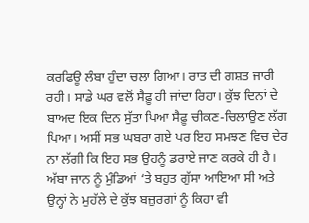ਕਰਫਿਊ ਲੰਬਾ ਹੁੰਦਾ ਚਲਾ ਗਿਆ। ਰਾਤ ਦੀ ਗਸ਼ਤ ਜਾਰੀ ਰਹੀ। ਸਾਡੇ ਘਰ ਵਲੋਂ ਸੈਫ਼ੂ ਹੀ ਜਾਂਦਾ ਰਿਹਾ। ਕੁੱਝ ਦਿਨਾਂ ਦੇ ਬਾਅਦ ਇਕ ਦਿਨ ਸੁੱਤਾ ਪਿਆ ਸੈਫ਼ੂ ਚੀਕਣ-ਚਿਲਾਉਣ ਲੱਗ ਪਿਆ। ਅਸੀਂ ਸਭ ਘਬਰਾ ਗਏ ਪਰ ਇਹ ਸਮਝਣ ਵਿਚ ਦੇਰ ਨਾ ਲੱਗੀ ਕਿ ਇਹ ਸਭ ਉਹਨੂੰ ਡਰਾਏ ਜਾਣ ਕਰਕੇ ਹੀ ਹੈ। ਅੱਬਾ ਜਾਨ ਨੂੰ ਮੁੰਡਿਆਂ ‘ਤੇ ਬਹੁਤ ਗੁੱਸਾ ਆਇਆ ਸੀ ਅਤੇ ਉਨ੍ਹਾਂ ਨੇ ਮੁਹੱਲੇ ਦੇ ਕੁੱਝ ਬਜ਼ੁਰਗਾਂ ਨੂੰ ਕਿਹਾ ਵੀ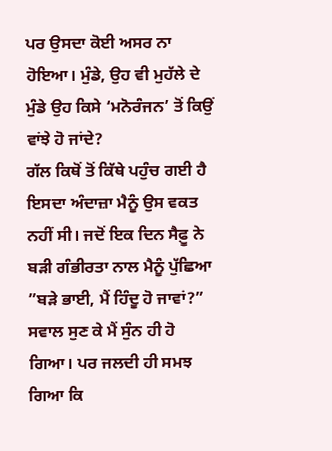ਪਰ ਉਸਦਾ ਕੋਈ ਅਸਰ ਨਾ ਹੋਇਆ। ਮੁੰਡੇ, ਉਹ ਵੀ ਮੁਹੱਲੇ ਦੇ ਮੁੰਡੇ ਉਹ ਕਿਸੇ ‘ਮਨੋਰੰਜਨ’ ਤੋਂ ਕਿਉਂ ਵਾਂਝੇ ਹੋ ਜਾਂਦੇ?
ਗੱਲ ਕਿਥੋਂ ਤੋਂ ਕਿੱਥੇ ਪਹੁੰਚ ਗਈ ਹੈ ਇਸਦਾ ਅੰਦਾਜ਼ਾ ਮੈਨੂੰ ਉਸ ਵਕਤ ਨਹੀਂ ਸੀ। ਜਦੋਂ ਇਕ ਦਿਨ ਸੈਫ਼ੂ ਨੇ ਬੜੀ ਗੰਭੀਰਤਾ ਨਾਲ ਮੈਨੂੰ ਪੁੱਛਿਆ ”ਬੜੇ ਭਾਈ, ਮੈਂ ਹਿੰਦੂ ਹੋ ਜਾਵਾਂ?”
ਸਵਾਲ ਸੁਣ ਕੇ ਮੈਂ ਸੁੰਨ ਹੀ ਹੋ ਗਿਆ। ਪਰ ਜਲਦੀ ਹੀ ਸਮਝ ਗਿਆ ਕਿ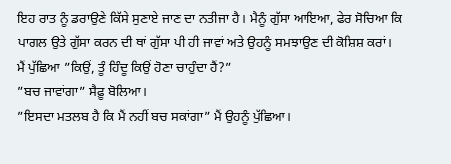ਇਹ ਰਾਤ ਨੂੰ ਡਰਾਉਣੇ ਕਿੱਸੇ ਸੁਣਾਏ ਜਾਣ ਦਾ ਨਤੀਜਾ ਹੈ। ਮੈਨੂੰ ਗੁੱਸਾ ਆਇਆ, ਫੇਰ ਸੋਚਿਆ ਕਿ ਪਾਗਲ ਉਤੇ ਗੁੱਸਾ ਕਰਨ ਦੀ ਥਾਂ ਗੁੱਸਾ ਪੀ ਹੀ ਜਾਵਾਂ ਅਤੇ ਉਹਨੂੰ ਸਮਝਾਉਣ ਦੀ ਕੋਸ਼ਿਸ਼ ਕਰਾਂ।
ਮੈਂ ਪੁੱਛਿਆ ”ਕਿਉਂ, ਤੂੰ ਹਿੰਦੂ ਕਿਉਂ ਹੋਣਾ ਚਾਹੁੰਦਾ ਹੈਂ?”
”ਬਚ ਜਾਵਾਂਗਾ” ਸੈਫ਼ੂ ਬੋਲਿਆ।
”ਇਸਦਾ ਮਤਲਬ ਹੈ ਕਿ ਮੈਂ ਨਹੀਂ ਬਚ ਸਕਾਂਗਾ” ਮੈਂ ਉਹਨੂੰ ਪੁੱਛਿਆ।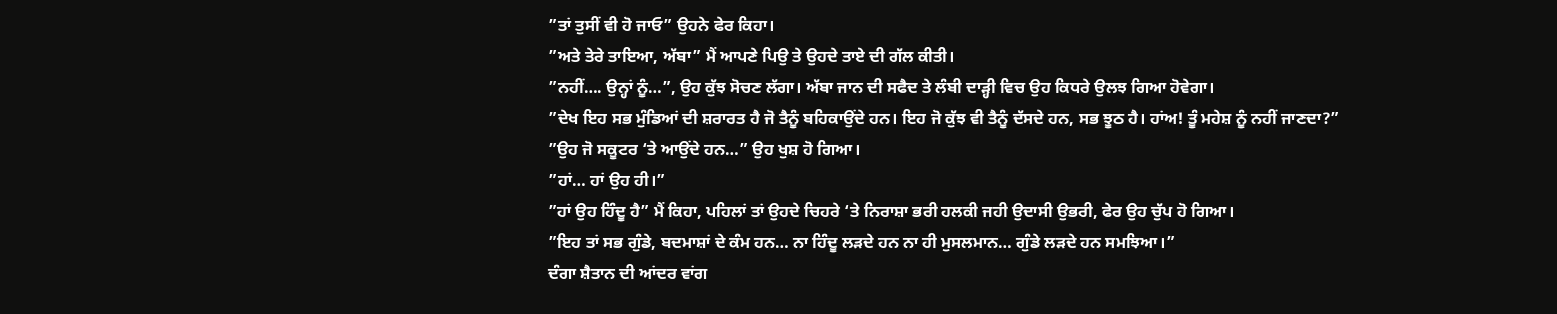”ਤਾਂ ਤੁਸੀਂ ਵੀ ਹੋ ਜਾਓ” ਉਹਨੇ ਫੇਰ ਕਿਹਾ।
”ਅਤੇ ਤੇਰੇ ਤਾਇਆ, ਅੱਬਾ” ਮੈਂ ਆਪਣੇ ਪਿਉ ਤੇ ਉਹਦੇ ਤਾਏ ਦੀ ਗੱਲ ਕੀਤੀ।
”ਨਹੀਂ…. ਉਨ੍ਹਾਂ ਨੂੰ…”, ਉਹ ਕੁੱਝ ਸੋਚਣ ਲੱਗਾ। ਅੱਬਾ ਜਾਨ ਦੀ ਸਫੈਦ ਤੇ ਲੰਬੀ ਦਾੜ੍ਹੀ ਵਿਚ ਉਹ ਕਿਧਰੇ ਉਲਝ ਗਿਆ ਹੋਵੇਗਾ।
”ਦੇਖ ਇਹ ਸਭ ਮੁੰਡਿਆਂ ਦੀ ਸ਼ਰਾਰਤ ਹੈ ਜੋ ਤੈਨੂੰ ਬਹਿਕਾਉਂਦੇ ਹਨ। ਇਹ ਜੋ ਕੁੱਝ ਵੀ ਤੈਨੂੰ ਦੱਸਦੇ ਹਨ, ਸਭ ਝੂਠ ਹੈ। ਹਾਂਅ! ਤੂੰ ਮਹੇਸ਼ ਨੂੰ ਨਹੀਂ ਜਾਣਦਾ?”
”ਉਹ ਜੋ ਸਕੂਟਰ ‘ਤੇ ਆਉਂਦੇ ਹਨ…” ਉਹ ਖੁਸ਼ ਹੋ ਗਿਆ।
”ਹਾਂ… ਹਾਂ ਉਹ ਹੀ।”
”ਹਾਂ ਉਹ ਹਿੰਦੂ ਹੈ” ਮੈਂ ਕਿਹਾ, ਪਹਿਲਾਂ ਤਾਂ ਉਹਦੇ ਚਿਹਰੇ ‘ਤੇ ਨਿਰਾਸ਼ਾ ਭਰੀ ਹਲਕੀ ਜਹੀ ਉਦਾਸੀ ਉਭਰੀ, ਫੇਰ ਉਹ ਚੁੱਪ ਹੋ ਗਿਆ।
”ਇਹ ਤਾਂ ਸਭ ਗੁੰਡੇ, ਬਦਮਾਸ਼ਾਂ ਦੇ ਕੰਮ ਹਨ… ਨਾ ਹਿੰਦੂ ਲੜਦੇ ਹਨ ਨਾ ਹੀ ਮੁਸਲਮਾਨ… ਗੁੰਡੇ ਲੜਦੇ ਹਨ ਸਮਝਿਆ।”
ਦੰਗਾ ਸ਼ੈਤਾਨ ਦੀ ਆਂਦਰ ਵਾਂਗ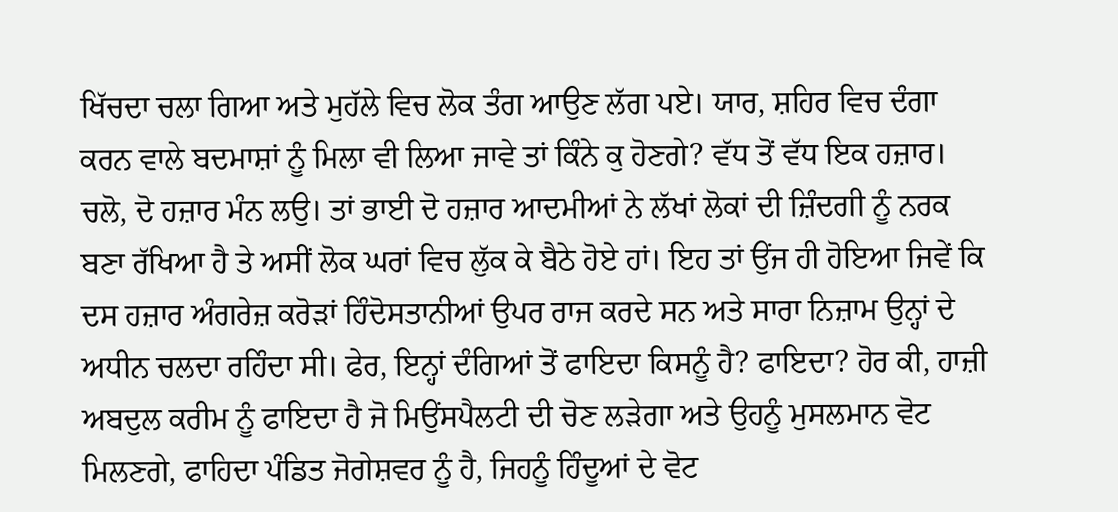ਖਿੱਚਦਾ ਚਲਾ ਗਿਆ ਅਤੇ ਮੁਹੱਲੇ ਵਿਚ ਲੋਕ ਤੰਗ ਆਉਣ ਲੱਗ ਪਏ। ਯਾਰ, ਸ਼ਹਿਰ ਵਿਚ ਦੰਗਾ ਕਰਨ ਵਾਲੇ ਬਦਮਾਸ਼ਾਂ ਨੂੰ ਮਿਲਾ ਵੀ ਲਿਆ ਜਾਵੇ ਤਾਂ ਕਿੰਨੇ ਕੁ ਹੋਣਗੇ? ਵੱਧ ਤੋਂ ਵੱਧ ਇਕ ਹਜ਼ਾਰ। ਚਲੋ, ਦੋ ਹਜ਼ਾਰ ਮੰਨ ਲਉ। ਤਾਂ ਭਾਈ ਦੋ ਹਜ਼ਾਰ ਆਦਮੀਆਂ ਨੇ ਲੱਖਾਂ ਲੋਕਾਂ ਦੀ ਜ਼ਿੰਦਗੀ ਨੂੰ ਨਰਕ ਬਣਾ ਰੱਖਿਆ ਹੈ ਤੇ ਅਸੀਂ ਲੋਕ ਘਰਾਂ ਵਿਚ ਲੁੱਕ ਕੇ ਬੈਠੇ ਹੋਏ ਹਾਂ। ਇਹ ਤਾਂ ਉਂਜ ਹੀ ਹੋਇਆ ਜਿਵੇਂ ਕਿ ਦਸ ਹਜ਼ਾਰ ਅੰਗਰੇਜ਼ ਕਰੋੜਾਂ ਹਿੰਦੋਸਤਾਨੀਆਂ ਉਪਰ ਰਾਜ ਕਰਦੇ ਸਨ ਅਤੇ ਸਾਰਾ ਨਿਜ਼ਾਮ ਉਨ੍ਹਾਂ ਦੇ ਅਧੀਨ ਚਲਦਾ ਰਹਿੰਦਾ ਸੀ। ਫੇਰ, ਇਨ੍ਹਾਂ ਦੰਗਿਆਂ ਤੋਂ ਫਾਇਦਾ ਕਿਸਨੂੰ ਹੈ? ਫਾਇਦਾ? ਹੋਰ ਕੀ, ਹਾਜ਼ੀ ਅਬਦੁਲ ਕਰੀਮ ਨੂੰ ਫਾਇਦਾ ਹੈ ਜੋ ਮਿਉਂਸਪੈਲਟੀ ਦੀ ਚੋਣ ਲੜੇਗਾ ਅਤੇ ਉਹਨੂੰ ਮੁਸਲਮਾਨ ਵੋਟ ਮਿਲਣਗੇ, ਫਾਹਿਦਾ ਪੰਡਿਤ ਜੋਗੇਸ਼ਵਰ ਨੂੰ ਹੈ, ਜਿਹਨੂੰ ਹਿੰਦੂਆਂ ਦੇ ਵੋਟ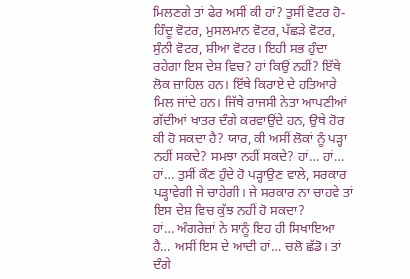ਮਿਲਣਗੇ ਤਾਂ ਫੇਰ ਅਸੀਂ ਕੀ ਹਾਂ? ਤੁਸੀਂ ਵੋਟਰ ਹੋ-ਹਿੰਦੂ ਵੋਟਰ, ਮੁਸਲਮਾਨ ਵੋਟਰ, ਪੱਛੜੇ ਵੋਟਰ, ਸੁੰਨੀ ਵੋਟਰ, ਸ਼ੀਆ ਵੋਟਰ। ਇਹੀ ਸਭ ਹੁੰਦਾ ਰਹੇਗਾ ਇਸ ਦੇਸ਼ ਵਿਚ? ਹਾਂ ਕਿਉਂ ਨਹੀਂ? ਇੱਥੇ ਲੋਕ ਜ਼ਾਹਿਲ ਹਨ। ਇੱਥੇ ਕਿਰਾਏ ਦੇ ਹਤਿਆਰੇ ਮਿਲ ਜਾਂਦੇ ਹਨ। ਜਿੱਥੇ ਰਾਜਸੀ ਨੇਤਾ ਆਪਣੀਆਂ ਗੱਦੀਆਂ ਖਾਤਰ ਦੰਗੇ ਕਰਵਾਉਂਦੇ ਹਨ, ਉਥੇ ਹੋਰ ਕੀ ਹੋ ਸਕਦਾ ਹੈ? ਯਾਰ, ਕੀ ਅਸੀਂ ਲੋਕਾਂ ਨੂੰ ਪੜ੍ਹਾ ਨਹੀਂ ਸਕਦੇ? ਸਮਝਾ ਨਹੀਂ ਸਕਦੇ? ਹਾਂ… ਹਾਂ… ਹਾਂ… ਤੁਸੀਂ ਕੌਣ ਹੁੰਦੇ ਹੋ ਪੜ੍ਹਾਉਣ ਵਾਲੇ, ਸਰਕਾਰ ਪੜ੍ਹਾਵੇਗੀ ਜੇ ਚਾਹੇਗੀ। ਜੇ ਸਰਕਾਰ ਨਾ ਚਾਹਵੇ ਤਾਂ ਇਸ ਦੇਸ਼ ਵਿਚ ਕੁੱਝ ਨਹੀਂ ਹੋ ਸਕਦਾ?
ਹਾਂ… ਅੰਗਰੇਜ਼ਾਂ ਨੇ ਸਾਨੂੰ ਇਹ ਹੀ ਸਿਖਾਇਆ ਹੈ… ਅਸੀਂ ਇਸ ਦੇ ਆਦੀ ਹਾਂ… ਚਲੋ ਛੱਡੋ। ਤਾਂ ਦੰਗੇ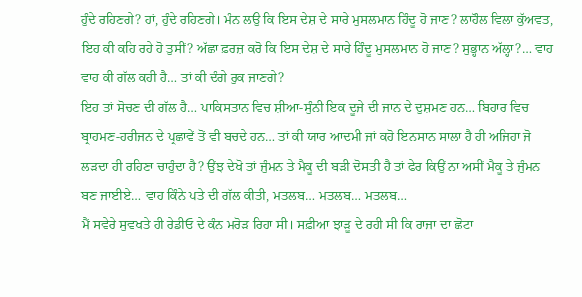ਹੁੰਦੇ ਰਹਿਣਗੇ? ਹਾਂ, ਹੁੰਦੇ ਰਹਿਣਗੇ। ਮੰਨ ਲਉ ਕਿ ਇਸ ਦੇਸ਼ ਦੇ ਸਾਰੇ ਮੁਸਲਮਾਨ ਹਿੰਦੂ ਹੋ ਜਾਣ? ਲਾਹੌਲ ਵਿਲਾ ਕੁੱਅਵਤ, ਇਹ ਕੀ ਕਹਿ ਰਹੇ ਹੋ ਤੁਸੀਂ? ਅੱਛਾ ਫ਼ਰਜ਼ ਕਰੋ ਕਿ ਇਸ ਦੇਸ਼ ਦੇ ਸਾਰੇ ਹਿੰਦੂ ਮੁਸਲਮਾਨ ਹੋ ਜਾਣ? ਸੁਭ੍ਹਾਨ ਅੱਲ੍ਹਾ?… ਵਾਹ ਵਾਹ ਕੀ ਗੱਲ ਕਹੀ ਹੈ… ਤਾਂ ਕੀ ਦੰਗੇ ਰੁਕ ਜਾਣਗੇ?
ਇਹ ਤਾਂ ਸੋਚਣ ਦੀ ਗੱਲ ਹੈ… ਪਾਕਿਸਤਾਨ ਵਿਚ ਸ਼ੀਆ-ਸੁੰਨੀ ਇਕ ਦੂਜੇ ਦੀ ਜਾਨ ਦੇ ਦੁਸ਼ਮਣ ਹਨ… ਬਿਹਾਰ ਵਿਚ ਬ੍ਰਾਹਮਣ-ਹਰੀਜਨ ਦੇ ਪ੍ਰਛਾਵੇਂ ਤੋਂ ਵੀ ਬਚਦੇ ਹਨ… ਤਾਂ ਕੀ ਯਾਰ ਆਦਮੀ ਜਾਂ ਕਹੋ ਇਨਸਾਨ ਸਾਲਾ ਹੈ ਹੀ ਅਜਿਹਾ ਜੋ ਲੜਦਾ ਹੀ ਰਹਿਣਾ ਚਾਹੁੰਦਾ ਹੈ? ਉਂਝ ਦੇਖੋ ਤਾਂ ਜੁੰਮਨ ਤੇ ਮੈਕੂ ਦੀ ਬੜੀ ਦੋਸਤੀ ਹੈ ਤਾਂ ਫੇਰ ਕਿਉਂ ਨਾ ਅਸੀਂ ਮੈਕੂ ਤੇ ਜੁੰਮਨ ਬਣ ਜਾਈਏ… ਵਾਹ ਕਿੰਨੇ ਪਤੇ ਦੀ ਗੱਲ ਕੀਤੀ, ਮਤਲਬ… ਮਤਲਬ… ਮਤਲਬ…
ਮੈਂ ਸਵੇਰੇ ਸੁਵਖਤੇ ਹੀ ਰੇਡੀਓ ਦੇ ਕੰਨ ਮਰੋੜ ਰਿਹਾ ਸੀ। ਸਫ਼ੀਆ ਝਾੜੂ ਦੇ ਰਹੀ ਸੀ ਕਿ ਰਾਜਾ ਦਾ ਛੋਟਾ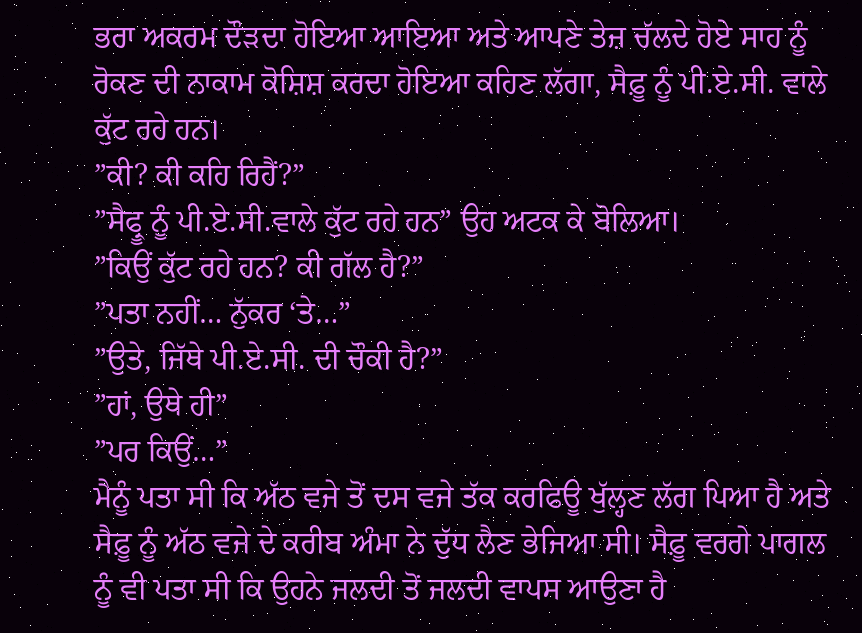ਭਰਾ ਅਕਰਮ ਦੌੜਦਾ ਹੋਇਆ ਆਇਆ ਅਤੇ ਆਪਣੇ ਤੇਜ਼ ਚੱਲਦੇ ਹੋਏ ਸਾਹ ਨੂੰ ਰੋਕਣ ਦੀ ਨਾਕਾਮ ਕੋਸ਼ਿਸ਼ ਕਰਦਾ ਹੋਇਆ ਕਹਿਣ ਲੱਗਾ, ਸੈਫ਼ੂ ਨੂੰ ਪੀ.ਏ.ਸੀ. ਵਾਲੇ ਕੁੱਟ ਰਹੇ ਹਨ।
”ਕੀ? ਕੀ ਕਹਿ ਰਿਹੈਂ?”
”ਸੈਫ੍ਰੂ ਨੂੰ ਪੀ.ਏ.ਸੀ.ਵਾਲੇ ਕੁੱਟ ਰਹੇ ਹਨ” ਉਹ ਅਟਕ ਕੇ ਬੋਲਿਆ।
”ਕਿਉਂ ਕੁੱਟ ਰਹੇ ਹਨ? ਕੀ ਗੱਲ ਹੈ?”
”ਪਤਾ ਨਹੀਂ… ਨੁੱਕਰ ‘ਤੇ…”
”ਉਤੇ, ਜਿੱਥੇ ਪੀ.ਏ.ਸੀ. ਦੀ ਚੌਕੀ ਹੈ?”
”ਹਾਂ, ਉਥੇ ਹੀ”
”ਪਰ ਕਿਉਂ…”
ਮੈਨੂੰ ਪਤਾ ਸੀ ਕਿ ਅੱਠ ਵਜੇ ਤੋਂ ਦਸ ਵਜੇ ਤੱਕ ਕਰਫਿਊ ਖੁੱਲ੍ਹਣ ਲੱਗ ਪਿਆ ਹੈ ਅਤੇ ਸੈਫ਼ੂ ਨੂੰ ਅੱਠ ਵਜੇ ਦੇ ਕਰੀਬ ਅੰਮਾ ਨੇ ਦੁੱਧ ਲੈਣ ਭੇਜਿਆ ਸੀ। ਸੈਫ਼ੂ ਵਰਗੇ ਪਾਗਲ ਨੂੰ ਵੀ ਪਤਾ ਸੀ ਕਿ ਉਹਨੇ ਜਲਦੀ ਤੋਂ ਜਲਦੀ ਵਾਪਸ ਆਉਣਾ ਹੈ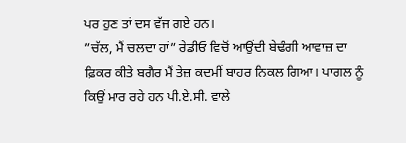ਪਰ ਹੁਣ ਤਾਂ ਦਸ ਵੱਜ ਗਏ ਹਨ।
”ਚੱਲ, ਮੈਂ ਚਲਦਾ ਹਾਂ” ਰੇਡੀਓ ਵਿਚੋਂ ਆਉਂਦੀ ਬੇਢੰਗੀ ਆਵਾਜ਼ ਦਾ ਫ਼ਿਕਰ ਕੀਤੇ ਬਗੈਰ ਮੈਂ ਤੇਜ਼ ਕਦਮੀਂ ਬਾਹਰ ਨਿਕਲ ਗਿਆ। ਪਾਗਲ ਨੂੰ ਕਿਉਂ ਮਾਰ ਰਹੇ ਹਨ ਪੀ.ਏ.ਸੀ. ਵਾਲੇ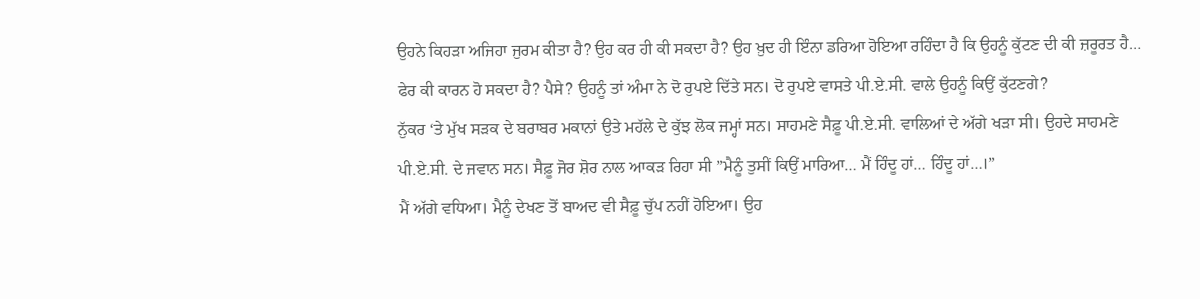ਉਹਨੇ ਕਿਹੜਾ ਅਜਿਹਾ ਜੁਰਮ ਕੀਤਾ ਹੈ? ਉਹ ਕਰ ਹੀ ਕੀ ਸਕਦਾ ਹੈ? ਉਹ ਖ਼ੁਦ ਹੀ ਇੰਨਾ ਡਰਿਆ ਹੋਇਆ ਰਹਿੰਦਾ ਹੈ ਕਿ ਉਹਨੂੰ ਕੁੱਟਣ ਦੀ ਕੀ ਜ਼ਰੂਰਤ ਹੈ… ਫੇਰ ਕੀ ਕਾਰਨ ਹੋ ਸਕਦਾ ਹੈ? ਪੈਸੇ? ਉਹਨੂੰ ਤਾਂ ਅੰਮਾ ਨੇ ਦੋ ਰੁਪਏ ਦਿੱਤੇ ਸਨ। ਦੋ ਰੁਪਏ ਵਾਸਤੇ ਪੀ.ਏ.ਸੀ. ਵਾਲੇ ਉਹਨੂੰ ਕਿਉਂ ਕੁੱਟਣਗੇ?
ਨੁੱਕਰ ‘ਤੇ ਮੁੱਖ ਸੜਕ ਦੇ ਬਰਾਬਰ ਮਕਾਨਾਂ ਉਤੇ ਮਹੱਲੇ ਦੇ ਕੁੱਝ ਲੋਕ ਜਮ੍ਹਾਂ ਸਨ। ਸਾਹਮਣੇ ਸੈਫ਼ੂ ਪੀ.ਏ.ਸੀ. ਵਾਲਿਆਂ ਦੇ ਅੱਗੇ ਖੜਾ ਸੀ। ਉਹਦੇ ਸਾਹਮਣੇ ਪੀ.ਏ.ਸੀ. ਦੇ ਜਵਾਨ ਸਨ। ਸੈਫ਼ੂ ਜੋਰ ਸ਼ੋਰ ਨਾਲ ਆਕੜ ਰਿਹਾ ਸੀ ”ਮੈਨੂੰ ਤੁਸੀਂ ਕਿਉਂ ਮਾਰਿਆ… ਮੈਂ ਹਿੰਦੂ ਹਾਂ… ਹਿੰਦੂ ਹਾਂ…।”
ਮੈਂ ਅੱਗੇ ਵਧਿਆ। ਮੈਨੂੰ ਦੇਖਣ ਤੋਂ ਬਾਅਦ ਵੀ ਸੈਫ਼ੂ ਚੁੱਪ ਨਹੀਂ ਹੋਇਆ। ਉਹ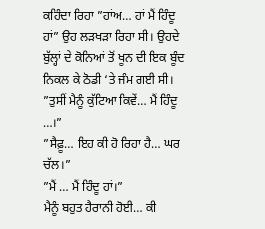ਕਹਿੰਦਾ ਰਿਹਾ ”ਹਾਂਅ… ਹਾਂ ਮੈਂ ਹਿੰਦੂ ਹਾਂ” ਉਹ ਲੜਖੜਾ ਰਿਹਾ ਸੀ। ਉਹਦੇ ਬੁੱਲ੍ਹਾਂ ਦੇ ਕੋਨਿਆਂ ਤੋਂ ਖੂਨ ਦੀ ਇਕ ਬੂੰਦ ਨਿਕਲ ਕੇ ਠੋਡੀ ‘ਤੇ ਜੰਮ ਗਈ ਸੀ।
”ਤੁਸੀਂ ਮੈਨੂੰ ਕੁੱਟਿਆ ਕਿਵੇਂ… ਮੈਂ ਹਿੰਦੂ …।”
”ਸੈਫ਼ੂ… ਇਹ ਕੀ ਹੋ ਰਿਹਾ ਹੈ… ਘਰ ਚੱਲ।”
”ਮੈਂ … ਮੈਂ ਹਿੰਦੂ ਹਾਂ।”
ਮੈਨੂੰ ਬਹੁਤ ਹੈਰਾਨੀ ਹੋਈ… ਕੀ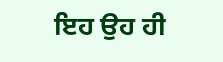ਇਹ ਉਹ ਹੀ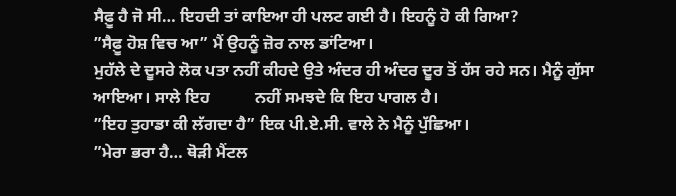ਸੈਫ਼ੂ ਹੈ ਜੋ ਸੀ… ਇਹਦੀ ਤਾਂ ਕਾਇਆ ਹੀ ਪਲਟ ਗਈ ਹੈ। ਇਹਨੂੰ ਹੋ ਕੀ ਗਿਆ?
”ਸੈਫ਼ੂ ਹੋਸ਼ ਵਿਚ ਆ” ਮੈਂ ਉਹਨੂੰ ਜ਼ੋਰ ਨਾਲ ਡਾਂਟਿਆ।
ਮੁਹੱਲੇ ਦੇ ਦੂਸਰੇ ਲੋਕ ਪਤਾ ਨਹੀਂ ਕੀਹਦੇ ਉਤੇ ਅੰਦਰ ਹੀ ਅੰਦਰ ਦੂਰ ਤੋਂ ਹੱਸ ਰਹੇ ਸਨ। ਮੈਨੂੰ ਗੁੱਸਾ ਆਇਆ। ਸਾਲੇ ਇਹ           ਨਹੀਂ ਸਮਝਦੇ ਕਿ ਇਹ ਪਾਗਲ ਹੈ।
”ਇਹ ਤੁਹਾਡਾ ਕੀ ਲੱਗਦਾ ਹੈ” ਇਕ ਪੀ.ਏ.ਸੀ. ਵਾਲੇ ਨੇ ਮੈਨੂੰ ਪੁੱਛਿਆ।
”ਮੇਰਾ ਭਰਾ ਹੈ… ਥੋੜੀ ਮੈਂਟਲ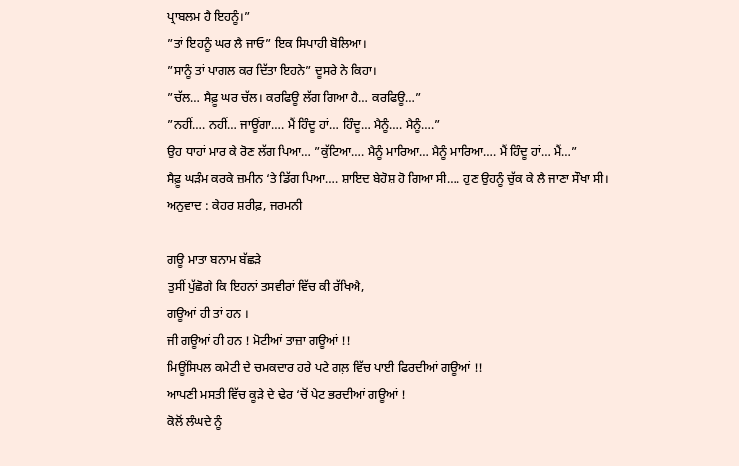ਪ੍ਰਾਬਲਮ ਹੈ ਇਹਨੂੰ।”
”ਤਾਂ ਇਹਨੂੰ ਘਰ ਲੈ ਜਾਓ” ਇਕ ਸਿਪਾਹੀ ਬੋਲਿਆ।
”ਸਾਨੂੰ ਤਾਂ ਪਾਗਲ ਕਰ ਦਿੱਤਾ ਇਹਨੇ” ਦੂਸਰੇ ਨੇ ਕਿਹਾ।
”ਚੱਲ… ਸੈਫ਼ੂ ਘਰ ਚੱਲ। ਕਰਫਿਊ ਲੱਗ ਗਿਆ ਹੈ… ਕਰਫਿਊ…”
”ਨਹੀਂ…. ਨਹੀਂ… ਜਾਊਂਗਾ…. ਮੈਂ ਹਿੰਦੂ ਹਾਂ… ਹਿੰਦੂ… ਮੈਨੂੰ…. ਮੈਨੂੰ….”
ਉਹ ਧਾਹਾਂ ਮਾਰ ਕੇ ਰੋਣ ਲੱਗ ਪਿਆ… ”ਕੁੱਟਿਆ…. ਮੈਨੂੰ ਮਾਰਿਆ… ਮੈਨੂੰ ਮਾਰਿਆ…. ਮੈਂ ਹਿੰਦੂ ਹਾਂ… ਮੈਂ…”
ਸੈਫ਼ੂ ਘੜੰਮ ਕਰਕੇ ਜ਼ਮੀਨ ‘ਤੇ ਡਿੱਗ ਪਿਆ…. ਸ਼ਾਇਦ ਬੇਹੋਸ਼ ਹੋ ਗਿਆ ਸੀ…. ਹੁਣ ਉਹਨੂੰ ਚੁੱਕ ਕੇ ਲੈ ਜਾਣਾ ਸੌਖਾ ਸੀ।                     ਅਨੁਵਾਦ : ਕੇਹਰ ਸ਼ਰੀਫ਼, ਜਰਮਨੀ

ਗਊ ਮਾਤਾ ਬਨਾਮ ਬੱਛੜੇ
ਤੁਸੀਂ ਪੁੱਛੋਗੇ ਕਿ ਇਹਨਾਂ ਤਸਵੀਰਾਂ ਵਿੱਚ ਕੀ ਰੱਖਿਐ,
ਗਊਆਂ ਹੀ ਤਾਂ ਹਨ ।
ਜੀ ਗਊਆਂ ਹੀ ਹਨ ! ਮੋਟੀਆਂ ਤਾਜ਼ਾ ਗਊਆਂ !!
ਮਿਊਂਸਿਪਲ ਕਮੇਟੀ ਦੇ ਚਮਕਦਾਰ ਹਰੇ ਪਟੇ ਗਲ਼ ਵਿੱਚ ਪਾਈ ਫਿਰਦੀਆਂ ਗਊਆਂ !!
ਆਪਣੀ ਮਸਤੀ ਵਿੱਚ ਕੂੜੇ ਦੇ ਢੇਰ ‘ਚੋਂ ਪੇਟ ਭਰਦੀਆਂ ਗਊਆਂ !
ਕੋਲੋਂ ਲੰਘਦੇ ਨੂੰ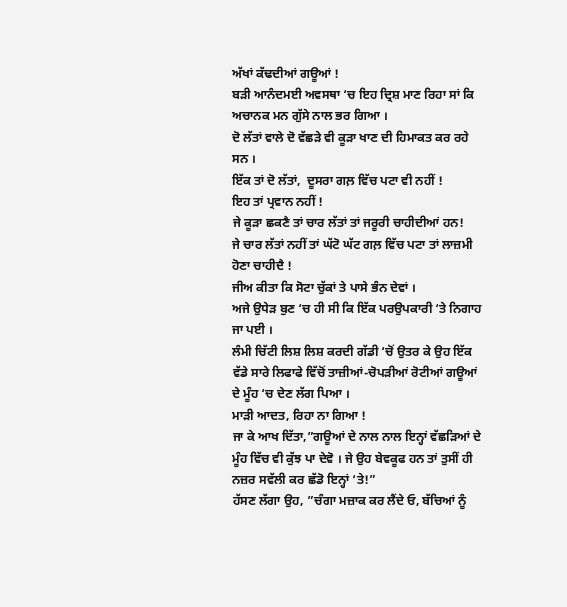ਅੱਖਾਂ ਕੱਢਦੀਆਂ ਗਊਆਂ !
ਬੜੀ ਆਨੰਦਮਈ ਅਵਸਥਾ ‘ਚ ਇਹ ਦ੍ਰਿਸ਼ ਮਾਣ ਰਿਹਾ ਸਾਂ ਕਿ ਅਚਾਨਕ ਮਨ ਗੁੱਸੇ ਨਾਲ ਭਰ ਗਿਆ ।
ਦੋ ਲੱਤਾਂ ਵਾਲੇ ਦੋ ਵੱਛੜੇ ਵੀ ਕੂੜਾ ਖਾਣ ਦੀ ਹਿਮਾਕਤ ਕਰ ਰਹੇ ਸਨ ।
ਇੱਕ ਤਾਂ ਦੋ ਲੱਤਾਂ,  ਦੂਸਰਾ ਗਲ਼ ਵਿੱਚ ਪਟਾ ਵੀ ਨਹੀਂ !
ਇਹ ਤਾਂ ਪ੍ਰਵਾਨ ਨਹੀਂ !
ਜੇ ਕੂੜਾ ਛਕਣੈ ਤਾਂ ਚਾਰ ਲੱਤਾਂ ਤਾਂ ਜਰੂਰੀ ਚਾਹੀਦੀਆਂ ਹਨ!
ਜੇ ਚਾਰ ਲੱਤਾਂ ਨਹੀਂ ਤਾਂ ਘੱਟੋ ਘੱਟ ਗਲ਼ ਵਿੱਚ ਪਟਾ ਤਾਂ ਲਾਜ਼ਮੀ ਹੋਣਾ ਚਾਹੀਦੈ !
ਜੀਅ ਕੀਤਾ ਕਿ ਸੋਟਾ ਚੁੱਕਾਂ ਤੇ ਪਾਸੇ ਭੰਨ ਦੇਵਾਂ ।
ਅਜੇ ਉਧੇੜ ਬੁਣ ‘ਚ ਹੀ ਸੀ ਕਿ ਇੱਕ ਪਰਉਪਕਾਰੀ ‘ਤੇ ਨਿਗਾਹ ਜਾ ਪਈ ।
ਲੰਮੀ ਚਿੱਟੀ ਲਿਸ਼ ਲਿਸ਼ ਕਰਦੀ ਗੱਡੀ ‘ਚੋਂ ਉਤਰ ਕੇ ਉਹ ਇੱਕ ਵੱਡੇ ਸਾਰੇ ਲਿਫਾਫੇ ਵਿੱਚੋਂ ਤਾਜ਼ੀਆਂ-ਚੋਪੜੀਆਂ ਰੋਟੀਆਂ ਗਊਆਂ ਦੇ ਮੂੰਹ ‘ਚ ਦੇਣ ਲੱਗ ਪਿਆ ।
ਮਾੜੀ ਆਦਤ, ਰਿਹਾ ਨਾ ਗਿਆ !
ਜਾ ਕੇ ਆਖ ਦਿੱਤਾ,”ਗਊਆਂ ਦੇ ਨਾਲ ਨਾਲ ਇਨ੍ਹਾਂ ਵੱਛੜਿਆਂ ਦੇ ਮੂੰਹ ਵਿੱਚ ਵੀ ਕੁੱਝ ਪਾ ਦੇਵੋ । ਜੇ ਉਹ ਬੇਵਕੂਫ ਹਨ ਤਾਂ ਤੁਸੀਂ ਹੀ ਨਜ਼ਰ ਸਵੱਲੀ ਕਰ ਛੱਡੋ ਇਨ੍ਹਾਂ ‘ਤੇ!”
ਹੱਸਣ ਲੱਗਾ ਉਹ, ”ਚੰਗਾ ਮਜ਼ਾਕ ਕਰ ਲੈਂਦੇ ਓ, ਬੱਚਿਆਂ ਨੂੰ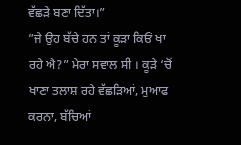ਵੱਛੜੇ ਬਣਾ ਦਿੱਤਾ।”
”ਜੇ ਉਹ ਬੱਚੇ ਹਨ ਤਾਂ ਕੂੜਾ ਕਿਓਂ ਖਾ ਰਹੇ ਐ?” ਮੇਰਾ ਸਵਾਲ ਸੀ । ਕੂੜੇ ‘ਚੋਂ ਖਾਣਾ ਤਲਾਸ਼ ਰਹੇ ਵੱਛੜਿਆਂ, ਮੁਆਫ ਕਰਨਾ, ਬੱਚਿਆਂ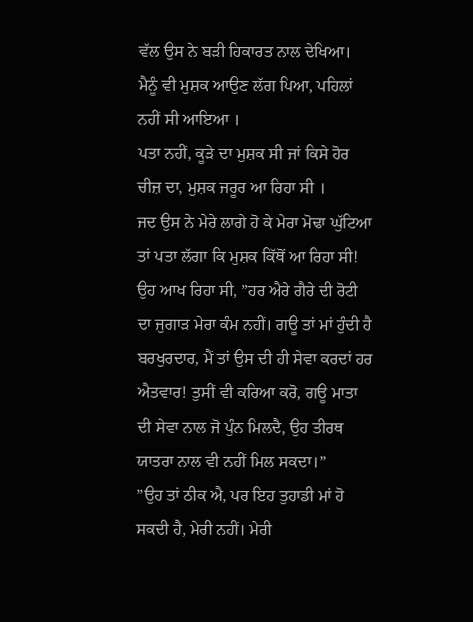ਵੱਲ ਉਸ ਨੇ ਬੜੀ ਹਿਕਾਰਤ ਨਾਲ ਦੇਖਿਆ।
ਮੈਨੂੰ ਵੀ ਮੁਸ਼ਕ ਆਉਣ ਲੱਗ ਪਿਆ, ਪਹਿਲਾਂ ਨਹੀਂ ਸੀ ਆਇਆ ।
ਪਤਾ ਨਹੀਂ, ਕੂੜੇ ਦਾ ਮੁਸ਼ਕ ਸੀ ਜਾਂ ਕਿਸੇ ਹੋਰ ਚੀਜ਼ ਦਾ, ਮੁਸ਼ਕ ਜਰੂਰ ਆ ਰਿਹਾ ਸੀ ।
ਜਦ ਉਸ ਨੇ ਮੇਰੇ ਲਾਗੇ ਹੋ ਕੇ ਮੇਰਾ ਮੋਢਾ ਘੁੱਟਿਆ ਤਾਂ ਪਤਾ ਲੱਗਾ ਕਿ ਮੁਸ਼ਕ ਕਿੱਥੋਂ ਆ ਰਿਹਾ ਸੀ!
ਉਹ ਆਖ ਰਿਹਾ ਸੀ, ”ਹਰ ਐਰੇ ਗੈਰੇ ਦੀ ਰੋਟੀ ਦਾ ਜੁਗਾੜ ਮੇਰਾ ਕੰਮ ਨਹੀਂ। ਗਊ ਤਾਂ ਮਾਂ ਹੁੰਦੀ ਹੈ ਬਰਖੁਰਦਾਰ, ਮੈਂ ਤਾਂ ਉਸ ਦੀ ਹੀ ਸੇਵਾ ਕਰਦਾਂ ਹਰ ਐਤਵਾਰ! ਤੁਸੀਂ ਵੀ ਕਰਿਆ ਕਰੋ, ਗਊ ਮਾਤਾ ਦੀ ਸੇਵਾ ਨਾਲ ਜੋ ਪੁੰਨ ਮਿਲਦੈ, ਉਹ ਤੀਰਥ ਯਾਤਰਾ ਨਾਲ ਵੀ ਨਹੀਂ ਮਿਲ ਸਕਦਾ।”
”ਉਹ ਤਾਂ ਠੀਕ ਐ, ਪਰ ਇਹ ਤੁਹਾਡੀ ਮਾਂ ਹੋ ਸਕਦੀ ਹੈ, ਮੇਰੀ ਨਹੀਂ। ਮੇਰੀ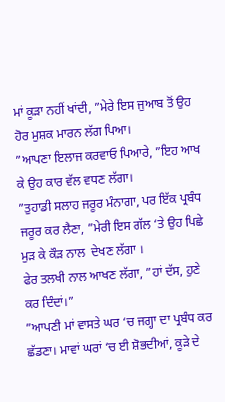ਮਾਂ ਕੂੜਾ ਨਹੀਂ ਖਾਂਦੀ, ”ਮੇਰੇ ਇਸ ਜੁਆਬ ਤੋਂ ਉਹ ਹੋਰ ਮੁਸ਼ਕ ਮਾਰਨ ਲੱਗ ਪਿਆ।
”ਆਪਣਾ ਇਲਾਜ ਕਰਵਾਓ ਪਿਆਰੇ, ”ਇਹ ਆਖ ਕੇ ਉਹ ਕਾਰ ਵੱਲ ਵਧਣ ਲੱਗਾ।
”ਤੁਹਾਡੀ ਸਲਾਹ ਜਰੂਰ ਮੰਨਾਗਾ, ਪਰ ਇੱਕ ਪ੍ਰਬੰਧ ਜਰੂਰ ਕਰ ਲੈਣਾ, ”ਮੇਰੀ ਇਸ ਗੱਲ ‘ਤੇ ਉਹ ਪਿਛੇ ਮੁੜ ਕੇ ਕੌੜ ਨਾਲ  ਦੇਖਣ ਲੱਗਾ ।
ਫੇਰ ਤਲਖੀ ਨਾਲ ਆਖਣ ਲੱਗਾ, ”ਹਾਂ ਦੱਸ, ਹੁਣੇ ਕਰ ਦਿੰਦਾਂ।”
”ਆਪਣੀ ਮਾਂ ਵਾਸਤੇ ਘਰ ‘ਚ ਜਗ੍ਹਾ ਦਾ ਪ੍ਰਬੰਧ ਕਰ ਛੱਡਣਾ। ਮਾਵਾਂ ਘਰਾਂ ‘ਚ ਈ ਸ਼ੋਭਦੀਆਂ, ਕੂੜੇ ਦੇ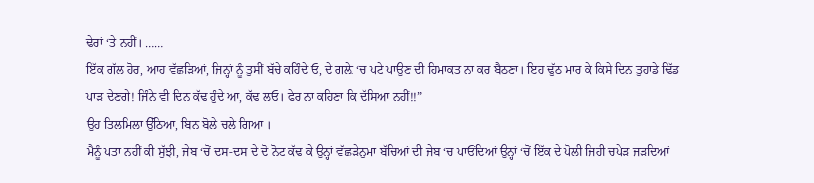ਢੇਰਾਂ ‘ਤੇ ਨਹੀਂ। ……
ਇੱਕ ਗੱਲ ਹੋਰ, ਆਹ ਵੱਛੜਿਆਂ, ਜਿਨ੍ਹਾਂ ਨੂੰ ਤੁਸੀਂ ਬੱਚੇ ਕਹਿੰਦੇ ਓ, ਦੇ ਗਲ਼ੇ ‘ਚ ਪਟੇ ਪਾਉਣ ਦੀ ਹਿਮਾਕਤ ਨਾ ਕਰ ਬੈਠਣਾ। ਇਹ ਢੁੱਠ ਮਾਰ ਕੇ ਕਿਸੇ ਦਿਨ ਤੁਹਾਡੇ ਢਿੱਡ ਪਾੜ ਦੇਣਗੇ! ਜਿੰਨੇ ਵੀ ਦਿਨ ਕੱਢ ਹੁੰਦੇ ਆ, ਕੱਢ ਲਓ। ਫੇਰ ਨਾ ਕਹਿਣਾ ਕਿ ਦੱਸਿਆ ਨਹੀਂ!!”
ਉਹ ਤਿਲਮਿਲਾ ਉੱਠਿਆ, ਬਿਨ ਬੋਲੇ ਚਲੇ ਗਿਆ ।
ਮੈਨੂੰ ਪਤਾ ਨਹੀਂ ਕੀ ਸੁੱਝੀ, ਜੇਬ ‘ਚੋਂ ਦਸ-ਦਸ ਦੇ ਦੋ ਨੋਟ ਕੱਢ ਕੇ ਉਨ੍ਹਾਂ ਵੱਛੜੇਨੁਮਾ ਬੱਚਿਆਂ ਦੀ ਜੇਬ ‘ਚ ਪਾਓਂਦਿਆਂ ਉਨ੍ਹਾਂ ‘ਚੋਂ ਇੱਕ ਦੇ ਪੋਲੀ ਜਿਹੀ ਚਪੇੜ ਜੜਦਿਆਂ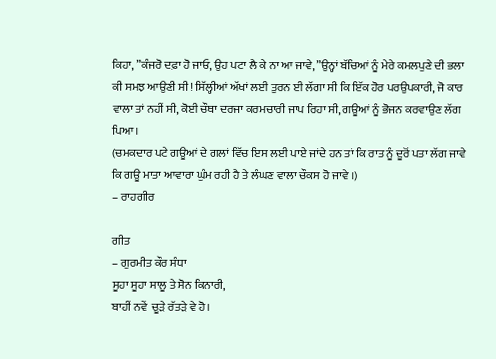ਕਿਹਾ, ”ਕੰਜਰੋ ਦਫ਼ਾ ਹੋ ਜਾਓ, ਉਹ ਪਟਾ ਲੈ ਕੇ ਨਾ ਆ ਜਾਵੇ, ”ਉਨ੍ਹਾਂ ਬੱਚਿਆਂ ਨੂੰ ਮੇਰੇ ਕਮਲਪੁਣੇ ਦੀ ਭਲਾ ਕੀ ਸਮਝ ਆਉਣੀ ਸੀ! ਸਿੱਲ੍ਹੀਆਂ ਅੱਖਾਂ ਲਈ ਤੁਰਨ ਈ ਲੱਗਾ ਸੀ ਕਿ ਇੱਕ ਹੋਰ ਪਰਉਪਕਾਰੀ, ਜੋ ਕਾਰ ਵਾਲਾ ਤਾਂ ਨਹੀਂ ਸੀ, ਕੋਈ ਚੌਥਾ ਦਰਜਾ ਕਰਮਚਾਰੀ ਜਾਪ ਰਿਹਾ ਸੀ, ਗਊਆਂ ਨੂੰ ਭੋਜਨ ਕਰਵਾਉਣ ਲੱਗ ਪਿਆ।
(ਚਮਕਦਾਰ ਪਟੇ ਗਊਆਂ ਦੇ ਗਲਾਂ ਵਿੱਚ ਇਸ ਲਈ ਪਾਏ ਜਾਂਦੇ ਹਨ ਤਾਂ ਕਿ ਰਾਤ ਨੂੰ ਦੂਰੋਂ ਪਤਾ ਲੱਗ ਜਾਵੇ ਕਿ ਗਊ ਮਾਤਾ ਆਵਾਰਾ ਘੁੰਮ ਰਹੀ ਹੈ ਤੇ ਲੰਘਣ ਵਾਲਾ ਚੌਕਸ ਹੋ ਜਾਵੇ ।)
– ਰਾਹਗੀਰ

ਗੀਤ
– ਗੁਰਮੀਤ ਕੌਰ ਸੰਧਾ
ਸੂਹਾ ਸੂਹਾ ਸਾਲੂ ਤੇ ਸੋਨ ਕਿਨਾਰੀ,
ਬਾਹੀਂ ਨਵੇਂ  ਚੂੜੇ ਰੱਤੜੇ ਵੇ ਹੋ।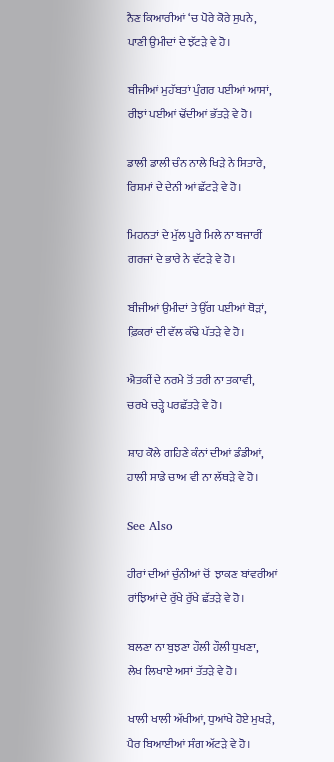ਨੈਣ ਕਿਆਰੀਆਂ ‘ਚ ਪੋਰੇ ਕੋਰੇ ਸੁਪਨੇ,
ਪਾਣੀ ਉਮੀਦਾਂ ਦੇ ਝੱਟੜੇ ਵੇ ਹੋ।

ਬੀਜੀਆਂ ਮੁਹੱਬਤਾਂ ਪੁੰਗਰ ਪਈਆਂ ਆਸਾਂ,
ਰੀਝਾਂ ਪਈਆਂ ਢੋਂਦੀਆਂ ਭੱਤੜੇ ਵੇ ਹੋ।

ਡਾਲੀ ਡਾਲੀ ਚੰਨ ਨਾਲੇ ਖਿੜੇ ਨੇ ਸਿਤਾਰੇ,
ਰਿਸ਼ਮਾਂ ਦੇ ਦੇਨੀ ਆਂ ਛੱਟੜੇ ਵੇ ਹੋ।

ਮਿਹਨਤਾਂ ਦੇ ਮੁੱਲ ਪੂਰੇ ਮਿਲੇ ਨਾ ਬਜਾਰੀਂ
ਗਰਜਾਂ ਦੇ ਭਾਰੇ ਨੇ ਵੱਟੜੇ ਵੇ ਹੋ।

ਬੀਜੀਆਂ ਉਮੀਦਾਂ ਤੇ ਉੱਗ ਪਈਆਂ ਥੋੜਾਂ,
ਫ਼ਿਕਰਾਂ ਦੀ ਵੱਲ ਕੱਢੇ ਪੱਤੜੇ ਵੇ ਹੋ।

ਐਤਕੀਂ ਦੇ ਨਰਮੇ ਤੋਂ ਤਰੀ ਨਾ ਤਕਾਵੀ,
ਚਰਖੇ ਚੜ੍ਹੇ ਪਰਛੱਤੜੇ ਵੇ ਹੋ।

ਸ਼ਾਹ ਕੋਲੇ ਗਹਿਣੇ ਕੰਨਾਂ ਦੀਆਂ ਡੰਡੀਆਂ,
ਹਾਲੀ ਸਾਡੇ ਚਾਅ ਵੀ ਨਾ ਲੱਥੜੇ ਵੇ ਹੋ।

See Also

ਹੀਰਾਂ ਦੀਆਂ ਚੁੰਨੀਆਂ ਚੋਂ  ਝਾਕਣ ਬਾਂਵਰੀਆਂ
ਰਾਂਝਿਆਂ ਦੇ ਰੁੱਖੇ ਰੁੱਖੇ ਛੱਤੜੇ ਵੇ ਹੋ।

ਬਲਣਾ ਨਾ ਬੁਝਣਾ ਹੌਲੀ ਹੌਲੀ ਧੁਖਣਾ,
ਲੇਖ ਲਿਖਾਏ ਅਸਾਂ ਤੱਤੜੇ ਵੇ ਹੋ।

ਖਾਲੀ ਖਾਲੀ ਅੱਖੀਆਂ, ਧੁਆਂਖੇ ਹੋਏ ਮੁਖੜੇ,
ਪੈਰ ਬਿਆਈਆਂ ਸੰਗ ਅੱਟੜੇ ਵੇ ਹੋ।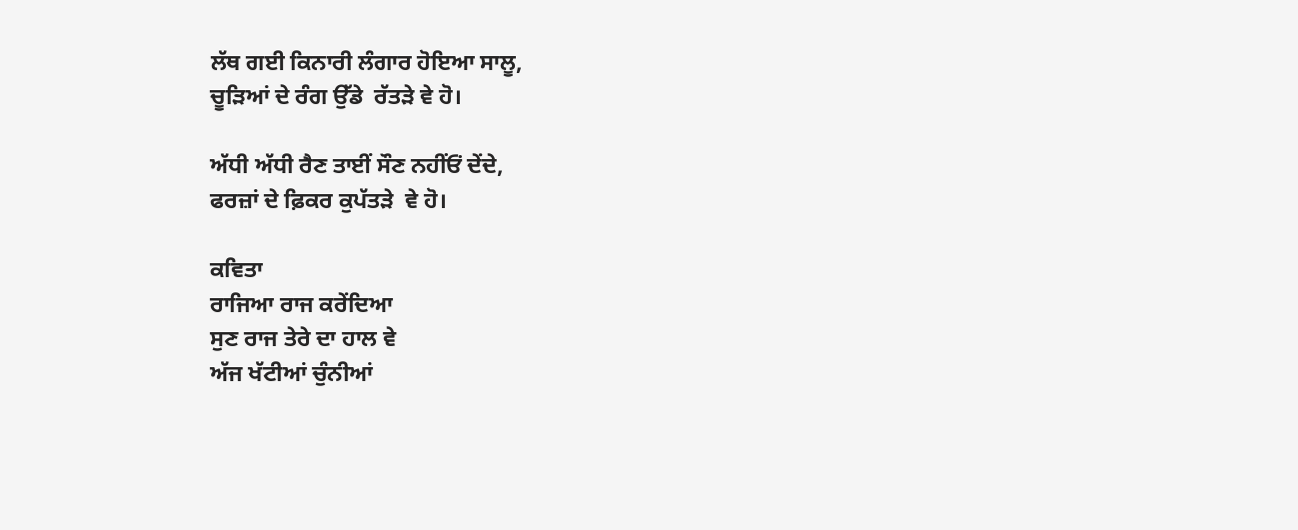ਲੱਥ ਗਈ ਕਿਨਾਰੀ ਲੰਗਾਰ ਹੋਇਆ ਸਾਲੂ,
ਚੂੜਿਆਂ ਦੇ ਰੰਗ ਉੱਡੇ  ਰੱਤੜੇ ਵੇ ਹੋ।

ਅੱਧੀ ਅੱਧੀ ਰੈਣ ਤਾਈਂ ਸੌਣ ਨਹੀਂਓਂ ਦੇਂਦੇ,
ਫਰਜ਼ਾਂ ਦੇ ਫ਼ਿਕਰ ਕੁਪੱਤੜੇ  ਵੇ ਹੋ।

ਕਵਿਤਾ
ਰਾਜਿਆ ਰਾਜ ਕਰੇਂਦਿਆ
ਸੁਣ ਰਾਜ ਤੇਰੇ ਦਾ ਹਾਲ ਵੇ
ਅੱਜ ਖੱਟੀਆਂ ਚੁੰਨੀਆਂ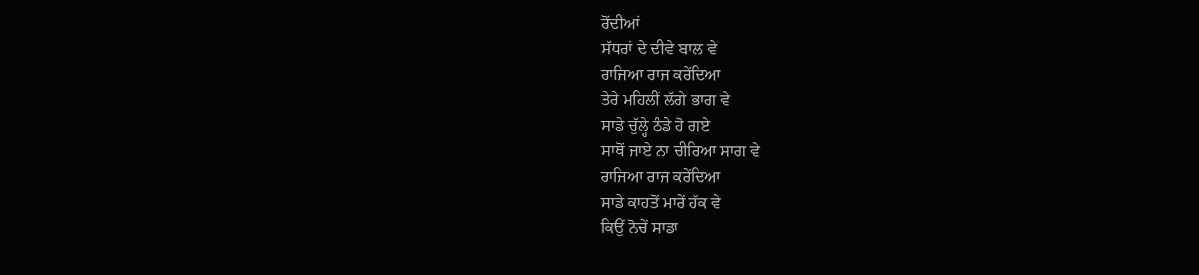ਰੋਂਦੀਆਂ
ਸੱਧਰਾਂ ਦੇ ਦੀਵੇ ਬਾਲ ਵੇ
ਰਾਜਿਆ ਰਾਜ ਕਰੇਂਦਿਆ
ਤੇਰੇ ਮਹਿਲੀਂ ਲੱਗੇ ਭਾਗ ਵੇ
ਸਾਡੇ ਚੁੱਲ੍ਹੇ ਠੰਡੇ ਹੋ ਗਏ
ਸਾਥੋਂ ਜਾਏ ਨਾ ਚੀਰਿਆ ਸਾਗ ਵੇ
ਰਾਜਿਆ ਰਾਜ ਕਰੇਂਦਿਆ
ਸਾਡੇ ਕਾਹਤੋਂ ਮਾਰੇਂ ਹੱਕ ਵੇ
ਕਿਉਂ ਨੋਚੇਂ ਸਾਡਾ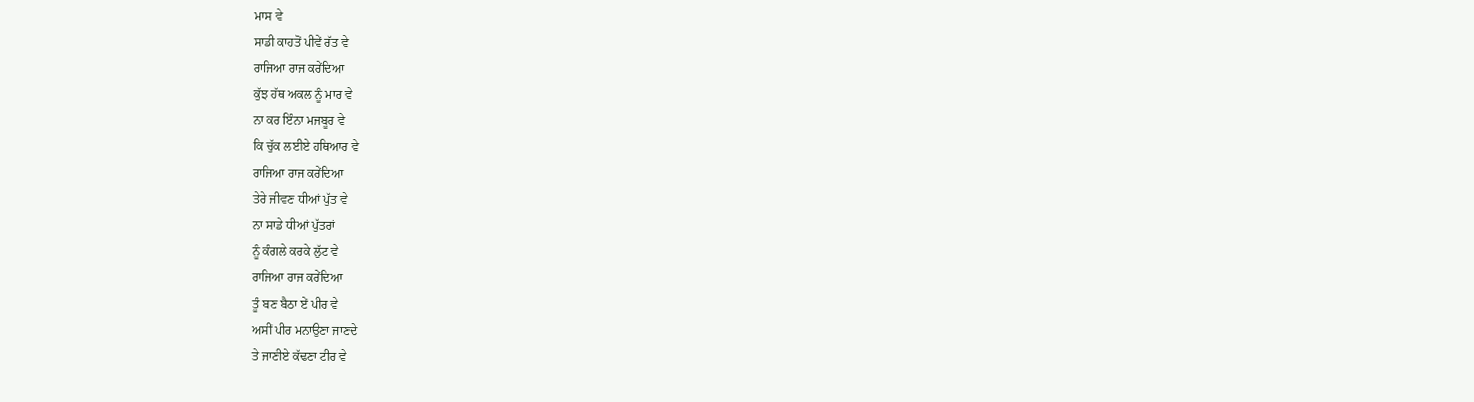ਮਾਸ ਵੇ
ਸਾਡੀ ਕਾਹਤੋਂ ਪੀਵੇਂ ਰੱਤ ਵੇ
ਰਾਜਿਆ ਰਾਜ ਕਰੇਂਦਿਆ
ਕੁੱਝ ਹੱਥ ਅਕਲ ਨੂੰ ਮਾਰ ਵੇ
ਨਾ ਕਰ ਇੰਨਾ ਮਜਬੂਰ ਵੇ
ਕਿ ਚੁੱਕ ਲਈਏ ਹਥਿਆਰ ਵੇ
ਰਾਜਿਆ ਰਾਜ ਕਰੇਂਦਿਆ
ਤੇਰੇ ਜੀਵਣ ਧੀਆਂ ਪੁੱਤ ਵੇ
ਨਾ ਸਾਡੇ ਧੀਆਂ ਪੁੱਤਰਾਂ
ਨੂੰ ਕੰਗਲੇ ਕਰਕੇ ਲੁੱਟ ਵੇ
ਰਾਜਿਆ ਰਾਜ ਕਰੇਂਦਿਆ
ਤੂੰ ਬਣ ਬੈਠਾ ਏਂ ਪੀਰ ਵੇ
ਅਸੀਂ ਪੀਰ ਮਨਾਉਣਾ ਜਾਣਦੇ
ਤੇ ਜਾਣੀਏ ਕੱਢਣਾ ਟੀਰ ਵੇ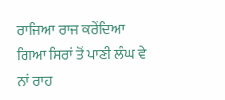ਰਾਜਿਆ ਰਾਜ ਕਰੇਂਦਿਆ
ਗਿਆ ਸਿਰਾਂ ਤੋਂ ਪਾਣੀ ਲੰਘ ਵੇ
ਨਾਂ ਰਾਹ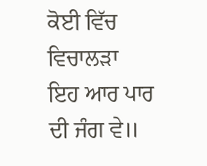ਕੋਈ ਵਿੱਚ ਵਿਚਾਲੜਾ
ਇਹ ਆਰ ਪਾਰ ਦੀ ਜੰਗ ਵੇ॥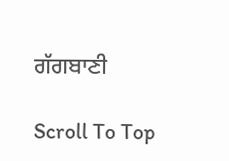ਗੱਗਬਾਣੀ

Scroll To Top